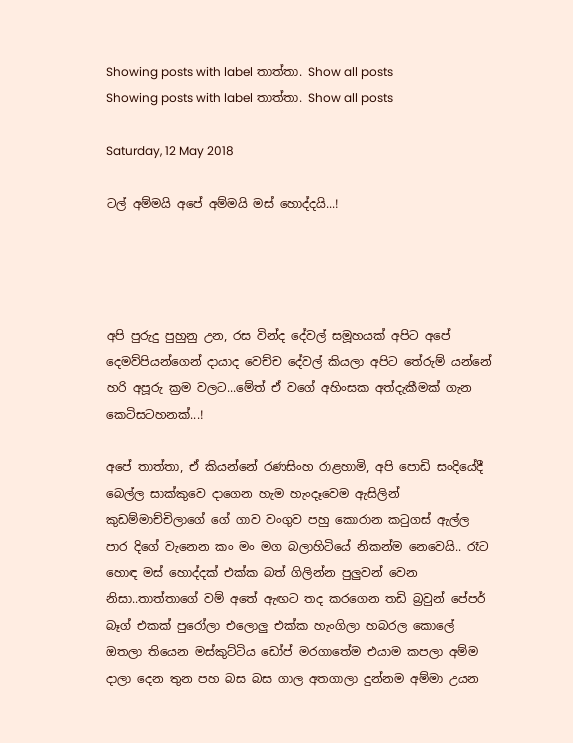Showing posts with label තාත්තා. Show all posts
Showing posts with label තාත්තා. Show all posts

Saturday, 12 May 2018

ටල් අම්මයි අපේ අම්මයි මස් හොද්දයි...!




අපි පුරුදු පුහුනු උන, රස වින්ද දේවල් සමූහයක් අපිට අපේ දෙමව්පියන්ගෙන් දායාද වෙච්ච දේවල් කියලා අපිට තේරුම් යන්නේ හරි අපූරු ක්‍රම වලට...මේත් ඒ වගේ අහිංසක අත්දැකීමක් ගැන කෙටිසටහනක්...!

අපේ තාත්තා, ඒ කියන්නේ රණසිංහ රාළහාමි, අපි පොඩි සංදියේදී බෙල්ල සාක්කුවෙ දාගෙන හැම හැංදෑවෙම ඇසිලින් කුඩම්මාච්චිලාගේ ගේ ගාව වංගුව පහු කොරාන කටුගස් ඇල්ල පාර දිගේ වැනෙන කං මං මග බලාහිටියේ නිකන්ම නෙවෙයි.. රෑට හොඳ මස් හොද්දක් එක්ක බත් ගිලින්න පුලුවන් වෙන නිසා..තාත්තාගේ වම් අතේ ඇඟට තද කරගෙන තඩි බ්‍රවුන් පේපර් බෑග් එකක් පුරෝලා එලොලු එක්ක හැංගිලා හබරල කොලේ ඔතලා තියෙන මස්කුට්ටිය ඩෝප් මරගාතේම එයාම කපලා අම්ම දාලා දෙන තුන පහ බස බස ගාල අතගාලා දුන්නම අම්මා උයන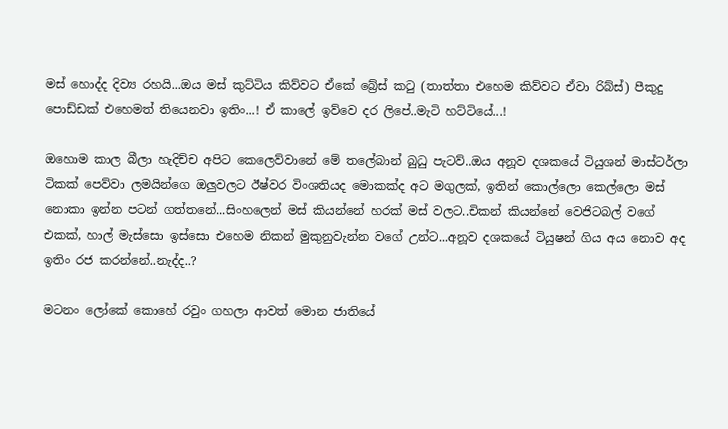මස් හොද්ද දිව්‍ය රහයි...ඔය මස් කුට්ටිය කිව්වට ඒකේ බ්‍රේස් කටු (තාත්තා එහෙම කිව්වට ඒවා රිබ්ස්) පීකුදු පොඩ්ඩක් එහෙමත් තියෙනවා ඉතිං...! ඒ කාලේ ඉව්වෙ දර ලිපේ..මැටි හට්ටියේ...!

ඔහොම කාල බීලා හැදිච්ච අපිට කෙලෙව්වානේ මේ තලේබාන් බුධු පැටව්..ඔය අනූව දශකයේ ටියුශන් මාස්ටර්ලා ටිකක් පෙව්වා ලමයින්ගෙ ඔලුවලට ඊෂ්වර විංශතියද මොකක්ද අට මගුලක්, ඉතින් කොල්ලො කෙල්ලො මස් නොකා ඉන්න පටන් ගත්තනේ...සිංහලෙන් මස් කියන්නේ හරක් මස් වලට..චිකන් කියන්නේ වෙජිටබල් වගේ එකක්, හාල් මැස්සො ඉස්සො එහෙම නිකන් මුකුනුවැන්න වගේ උන්ට...අනූව දශකයේ ටියුෂන් ගිය අය නොව අද ඉතිං රජ කරන්නේ..නැද්ද..?

මටනං ලෝකේ කොහේ රවුං ගහලා ආවත් මොන ජාතියේ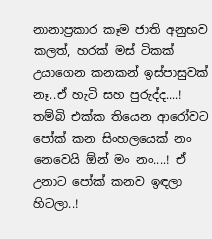නානාප්‍රකාර කෑම ජාති අනුභව කලත්, හරක් මස් ටිකක් උයාගෙන කනකන් ඉස්පාසුවක් නෑ..ඒ හැටි සහ පුරුද්ද....! තම්බි එක්ක තියෙන ආරෝවට පෝක් කන සිංහලයෙක් නං නෙවෙයි ඕන් මං නං....! ඒ උනාට පෝක් කනව ඉඳලා හිටලා..!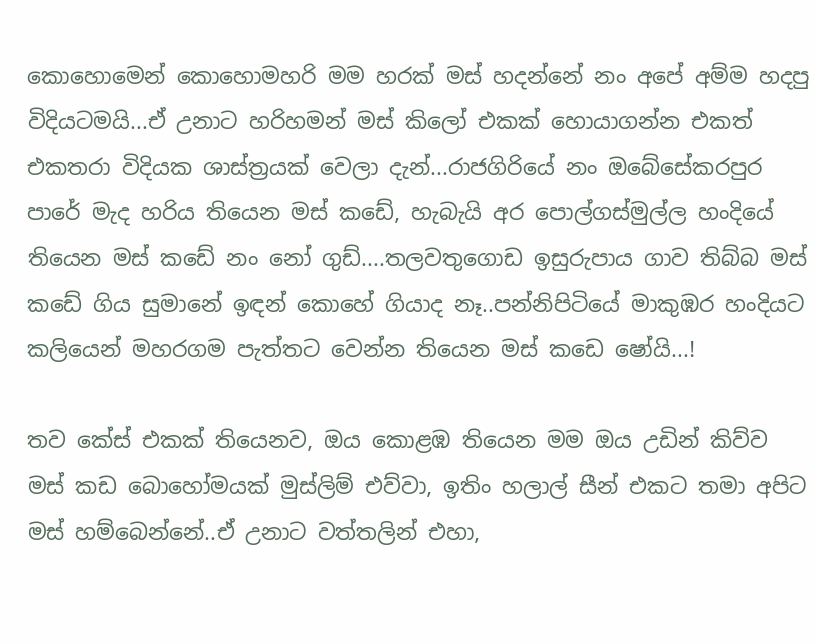කොහොමෙන් කොහොමහරි මම හරක් මස් හදන්නේ නං අපේ අම්ම හදපු විදියටමයි...ඒ උනාට හරිහමන් මස් කිලෝ එකක් හොයාගන්න එකත් එකතරා විදියක ශාස්ත්‍රයක් වෙලා දැන්...රාජගිරියේ නං ඔබේසේකරපුර පාරේ මැද හරිය තියෙන මස් කඩේ, හැබැයි අර පොල්ගස්මුල්ල හංදියේ තියෙන මස් කඩේ නං නෝ ගුඩ්....තලවතුගොඩ ඉසුරුපාය ගාව තිබ්බ මස් කඩේ ගිය සුමානේ ඉඳන් කොහේ ගියාද නෑ..පන්නිපිටියේ මාකුඹර හංදියට කලියෙන් මහරගම පැත්තට වෙන්න තියෙන මස් කඩෙ ෂෝයි...!

තව කේස් එකක් තියෙනව, ඔය කොළඹ තියෙන මම ඔය උඩින් කිව්ව මස් කඩ බොහෝමයක් මුස්ලිම් එව්වා, ඉතිං හලාල් සීන් එකට තමා අපිට මස් හම්බෙන්නේ..ඒ උනාට වත්තලින් එහා,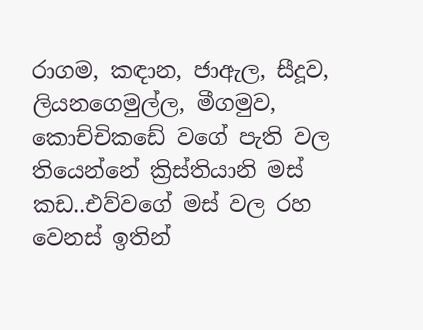රාගම, කඳාන, ජාඇල, සීදූව, ලියනගෙමුල්ල, මීගමුව, කොච්චිකඩේ වගේ පැති වල තියෙන්නේ ක්‍රිස්තියානි මස් කඩ..එව්වගේ මස් වල රහ වෙනස් ඉතින්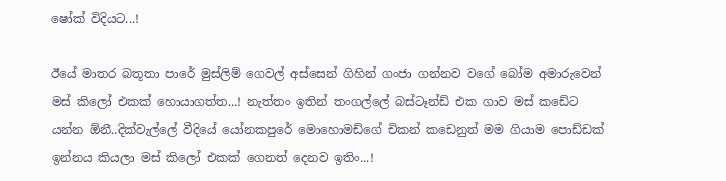ෂෝක් විදියට...!

ඊයේ මාතර බතූතා පාරේ මුස්ලිම් ගෙවල් අස්සෙන් ගිහින් ගංජා ගන්නව වගේ බෝම අමාරුවෙන් මස් කිලෝ එකක් හොයාගත්ත...! නැත්තං ඉතින් තංගල්ලේ බස්ටෑන්ඩ් එක ගාව මස් කඩේට යන්න ඕනී..දික්වැල්ලේ වීදියේ යෝනකපුරේ මොහොමඩ්ගේ චිකන් කඩෙනුත් මම ගියාම පොඩ්ඩක් ඉන්නය කියලා මස් කිලෝ එකක් ගෙනත් දෙනව ඉතිං...!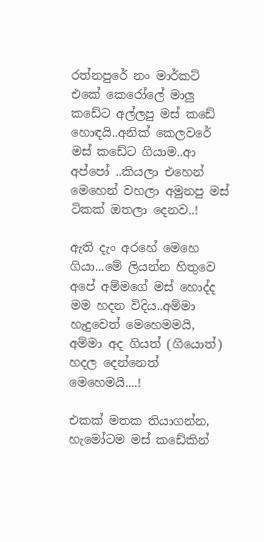රත්නපුරේ නං මාර්කට් එකේ කෙරෝලේ මාලු කඩේට අල්ලපු මස් කඩේ හොඳයි..අනික් කෙලවරේ මස් කඩේට ගියාම..ආ අප්පෝ ..කියලා එහෙන් මෙහෙන් වහලා අමුනපු මස් ටිකක් ඔතලා දෙනව..!

ඇති දැං අරහේ මෙහෙ ගියා...මේ ලියන්න හිතුවෙ අපේ අම්මගේ මස් හොද්ද මම හදන විදිය..අම්මා හැදුවෙත් මෙහෙමමයි, අම්මා අද ගියත් (ගියොත්) හදල දෙන්නෙත් මෙහෙමයි....!

එකක් මතක තියාගන්න, හැමෝටම මස් කඩේකින්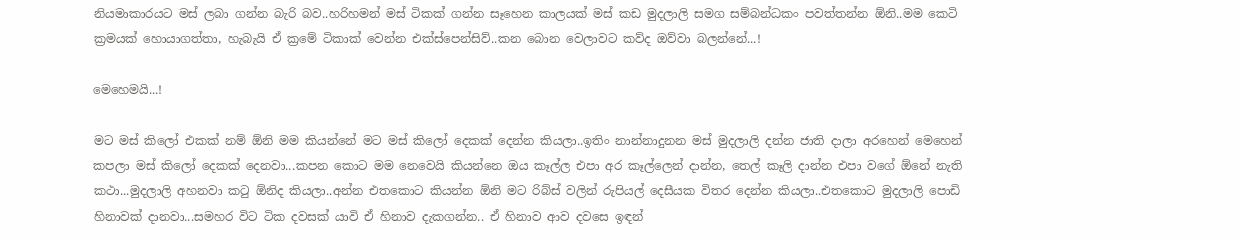නියමාකාරයට මස් ලබා ගන්න බැරි බව..හරිහමන් මස් ටිකක් ගන්න සෑහෙන කාලයක් මස් කඩ මුදලාලි සමග සම්බන්ධකං පවත්තන්න ඕනි..මම කෙටි ක්‍රමයක් හොයාගත්තා, හැබැයි ඒ ක්‍රමේ ටිකාක් වෙන්න එක්ස්පෙන්සිව්..කන බොන වෙලාවට කව්ද ඔව්වා බලන්නේ...!

මෙහෙමයි...!

මට මස් කිලෝ එකක් නම් ඕනි මම කියන්නේ මට මස් කිලෝ දෙකක් දෙන්න කියලා..ඉතිං නාන්නාදුනන මස් මුදලාලි දන්න ජාති දාලා අරහෙන් මෙහෙන් කපලා මස් කිලෝ දෙකක් දෙනවා...කපන කොට මම නෙවෙයි කියන්නෙ ඔය කෑල්ල එපා අර කෑල්ලෙන් දාන්න, තෙල් කෑලි දාන්න එපා වගේ ඕනේ නැති කථා...මුදලාලි අහනවා කටු ඕනිද කියලා..අන්න එතකොට කියන්න ඕනි මට රිබ්ස් වලින් රුපියල් දෙසීයක විතර දෙන්න කියලා..එතකොට මුදලාලි පොඩි හිනාවක් දානවා...සමහර විට ටික දවසක් යාවි ඒ හිනාව දැකගන්න.. ඒ හිනාව ආව දවසෙ ඉඳන්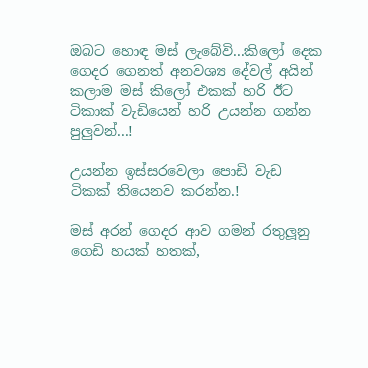ඔබට හොඳ මස් ලැබේවි...කිලෝ දෙක ගෙදර ගෙනත් අනවශ්‍ය දේවල් අයින් කලාම මස් කිලෝ එකක් හරි ඊට ටිකාක් වැඩියෙන් හරි උයන්න ගන්න පුලුවන්...!

උයන්න ඉස්සරවෙලා පොඩි වැඩ ටිකක් තියෙනව කරන්න.!

මස් අරන් ගෙදර ආව ගමන් රතුලූනු ගෙඩි හයක් හතක්,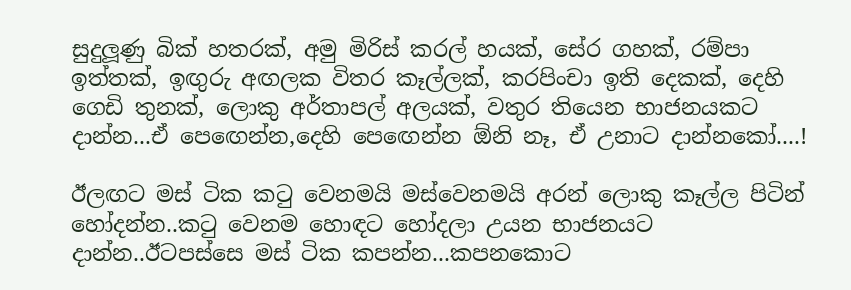සුදුලූණු බික් හතරක්, අමු මිරිස් කරල් හයක්, සේර ගහක්, රම්පා ඉත්තක්, ඉඟුරු අඟලක විතර කෑල්ලක්, කරපිංචා ඉති දෙකක්, දෙහි ගෙඩි තුනක්, ලොකු අර්තාපල් අලයක්, වතුර තියෙන භාජනයකට දාන්න...ඒ පෙඟෙන්න,දෙහි පෙඟෙන්න ඕනි නෑ, ඒ උනාට දාන්නකෝ....!

ඊලඟට මස් ටික කටු වෙනමයි මස්වෙනමයි අරන් ලොකු කෑල්ල පිටින් හෝදන්න..කටු වෙනම හොඳට හෝදලා උයන භාජනයට දාන්න..ඊටපස්සෙ මස් ටික කපන්න...කපනකොට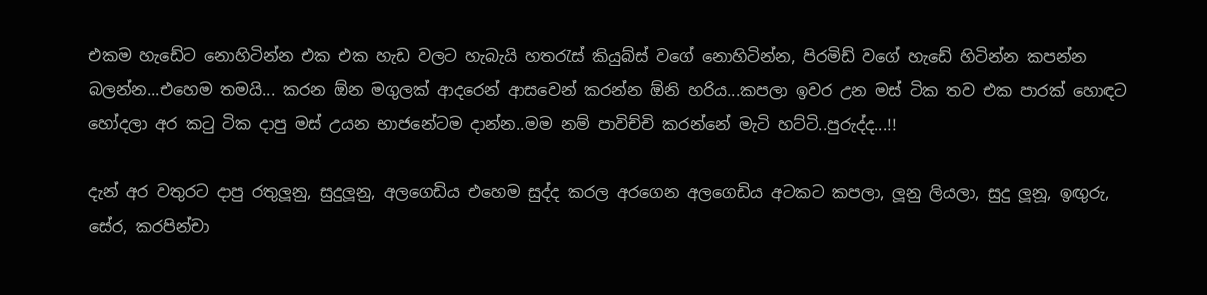එකම හැඩේට නොහිටින්න එක එක හැඩ වලට හැබැයි හතරැස් කියුබ්ස් වගේ නොහිටින්න, පිරමිඩ් වගේ හැඩේ හිටින්න කපන්න බලන්න...එහෙම තමයි... කරන ඕන මගුලක් ආදරෙන් ආසවෙන් කරන්න ඕනි හරිය...කපලා ඉවර උන මස් ටික තව එක පාරක් හොඳට හෝදලා අර කටු ටික දාපු මස් උයන භාජනේටම දාන්න..මම නම් පාවිච්චි කරන්නේ මැටි හට්ටි..පුරුද්ද...!!

දැන් අර වතුරට දාපු රතුලූනු, සුදුලූනු, අලගෙඩිය එහෙම සුද්ද කරල අරගෙන අලගෙඩිය අටකට කපලා, ලූනු ලියලා, සුදු ලූනූ, ඉඟුරු, සේර, කරපින්චා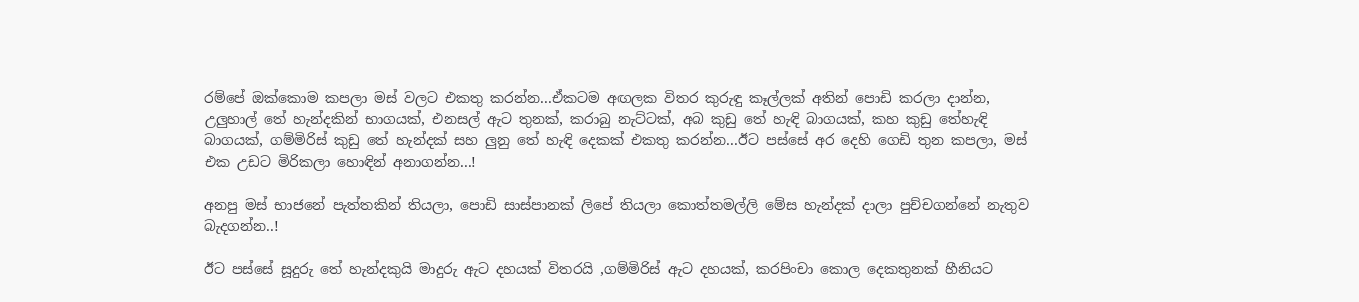රම්පේ ඔක්කොම කපලා මස් වලට එකතු කරන්න...ඒකටම අඟලක විතර කුරුඳු කෑල්ලක් අතින් පොඩි කරලා දාන්න, උලුහාල් තේ හැන්දකින් භාගයක්, එනසල් ඇට තුනක්, කරාබු නැට්ටක්, අබ කුඩු තේ හැඳි බාගයක්, කහ කුඩු තේහැඳි බාගයක්, ගම්මිරිස් කුඩු තේ හැන්දක් සහ ලුනු තේ හැඳි දෙකක් එකතු කරන්න...ඊට පස්සේ අර දෙහි ගෙඩි තුන කපලා, මස් එක උඩට මිරිකලා හොඳින් අනාගන්න...!

අනපු මස් භාජනේ පැත්තකින් තියලා, පොඩි සාස්පානක් ලිපේ තියලා කොත්තමල්ලි මේස හැන්දක් දාලා පුච්චගන්නේ නැතුව බැදගන්න..!

ඊට පස්සේ සූදුරු තේ හැන්දකුයි මාදුරු ඇට දහයක් විතරයි ,ගම්මිරිස් ඇට දහයක්, කරපිංචා කොල දෙකතුනක් හීනියට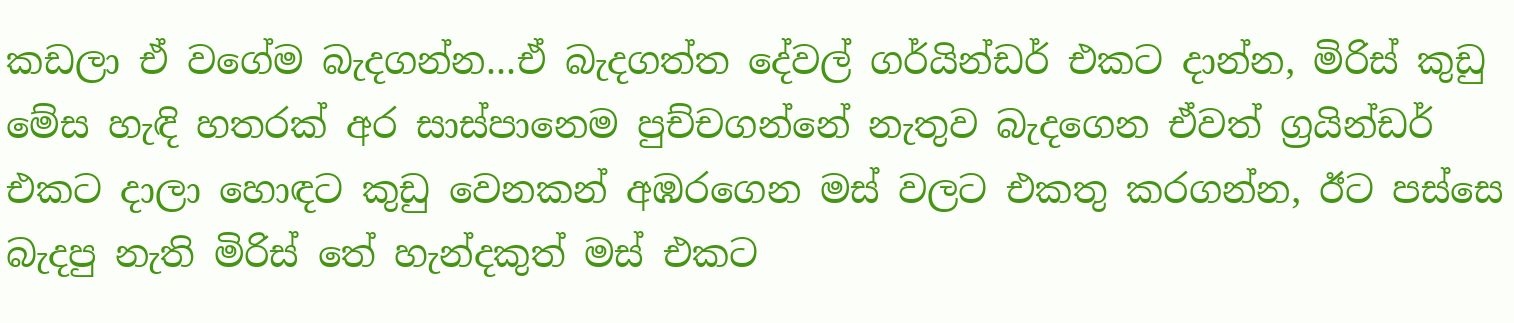කඩලා ඒ වගේම බැදගන්න...ඒ බැදගත්ත දේවල් ගර්යින්ඩර් එකට දාන්න, මිරිස් කුඩු මේස හැඳි හතරක් අර සාස්පානෙම පුච්චගන්නේ නැතුව බැදගෙන ඒවත් ග්‍රයින්ඩර් එකට දාලා හොඳට කුඩු වෙනකන් අඹරගෙන මස් වලට එකතු කරගන්න, ඊට පස්සෙ බැදපු නැති මිරිස් තේ හැන්දකුත් මස් එකට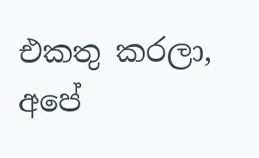එකතු කරලා,  අපේ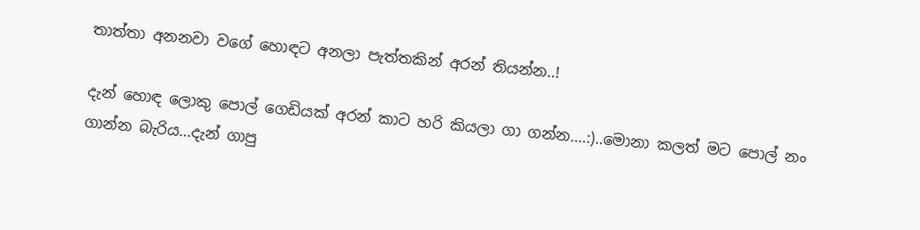තාත්තා අනනවා වගේ හොඳට අනලා පැත්තකින් අරන් තියන්න..!

දැන් හොඳ ලොකු පොල් ගෙඩියක් අරන් කාට හරි කියලා ගා ගන්න....:)..මොනා කලත් මට පොල් නං ගාන්න බැරිය...දැන් ගාපු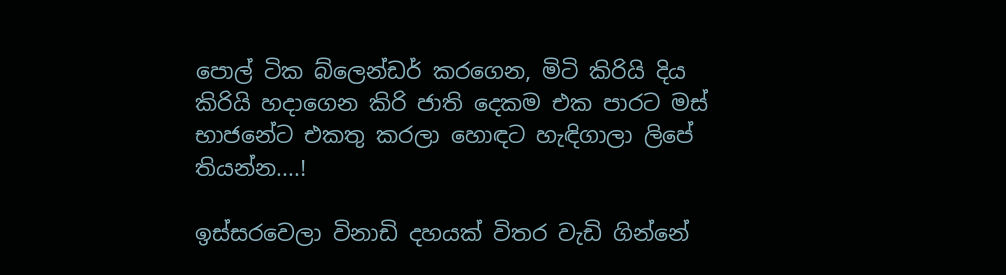පොල් ටික බ්ලෙන්ඩර් කරගෙන, මිටි කිරියි දිය කිරියි හදාගෙන කිරි ජාති දෙකම එක පාරට මස් භාජනේට එකතු කරලා හොඳට හැඳිගාලා ලිපේ තියන්න....!

ඉස්සරවෙලා විනාඩි දහයක් විතර වැඩි ගින්නේ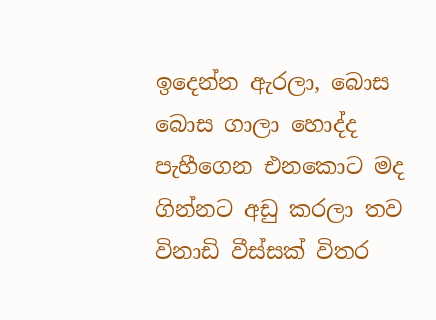ඉදෙන්න ඇරලා, බොස බොස ගාලා හොද්ද පැහීගෙන එනකොට මද ගින්නට අඩු කරලා තව විනාඩි වීස්සක් විතර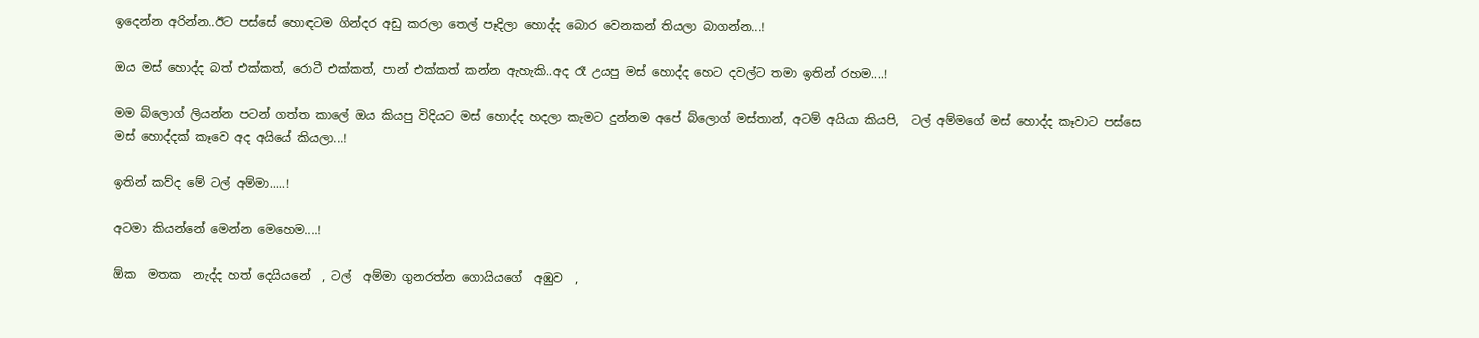ඉදෙන්න අරින්න..ඊට පස්සේ හොඳටම ගින්දර අඩු කරලා තෙල් පෑදිලා හොද්ද බොර වෙනකන් තියලා බාගන්න...!

ඔය මස් හොද්ද බත් එක්කත්, රොටී එක්කත්, පාන් එක්කත් කන්න ඇහැකි..අද රෑ උයපු මස් හොද්ද හෙට දවල්ට තමා ඉතින් රහම....!

මම බ්ලොග් ලියන්න පටන් ගත්ත කාලේ ඔය කියපු විදියට මස් හොද්ද හදලා කැමට දුන්නම අපේ බ්ලොග් මස්තාන්, අටම් අයියා කියපි,  ටල් අම්මගේ මස් හොද්ද කෑවාට පස්සෙ මස් හොද්දක් කෑවෙ අද අයියේ කියලා...!

ඉතින් කව්ද මේ ටල් අම්මා.....!

අටමා කියන්නේ මෙන්න මෙහෙම....!

ඕක  මතක  නැද්ද හත් දෙයියනේ  , ටල්  අම්මා ගුනරත්න ගොයියගේ  අඹුව  ,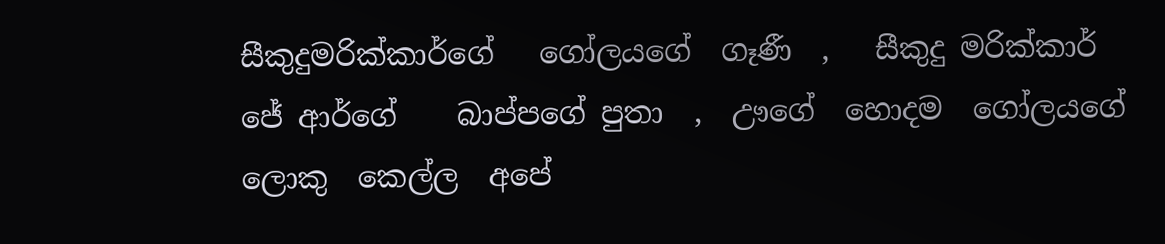සීකුදුමරික්කාර්ගේ   ගෝලයගේ  ගෑණී  ,   සීකුදු මරික්කාර්  ජේ ආර්ගේ    බාප්පගේ පුතා  ,  ඌගේ  හොදම  ගෝලයගේ   ලොකු  කෙල්ල  අපේ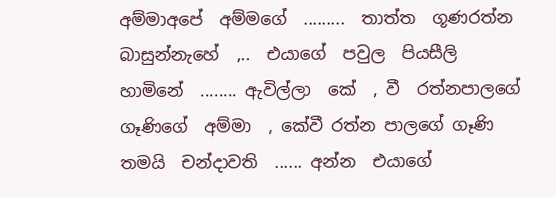අම්මාඅපේ  අම්මගේ  .........  තාත්ත  ගූණරත්න බාසුන්නැහේ  ,..  එයාගේ  පවුල  පියසීලි   හාමිනේ  ........ ඇවිල්ලා  කේ  , වී  රත්නපාලගේ  ගෑණිගේ  අම්මා  , කේවී රත්න පාලගේ ගෑණි  තමයි  චන්දාවති  ...... අන්න  එයාගේ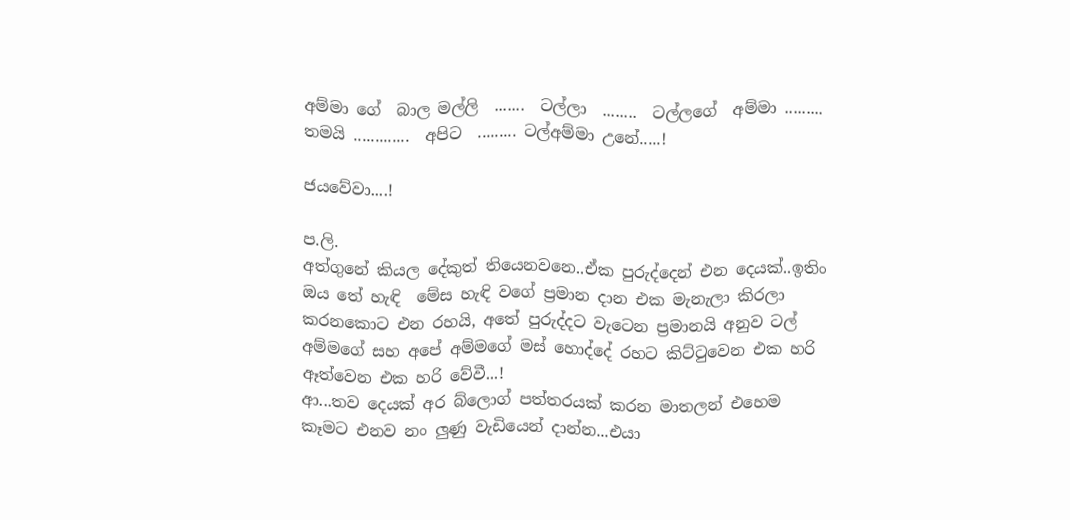අම්මා ගේ  බාල මල්ලි  .......  ටල්ලා  ........  ටල්ලගේ  අම්මා ......... තමයි .............  අපිට  ......... ටල්අම්මා උනේ.....!

ජයවේවා....!

ප.ලි.
අත්ගුනේ කියල දේකුත් තියෙනවනෙ..ඒක පුරුද්දෙන් එන දෙයක්..ඉතිං ඔය තේ හැඳි  මේස හැඳි වගේ ප්‍රමාන දාන එක මැනැලා කිරලා කරනකොට එන රහයි, අතේ පුරුද්දට වැටෙන ප්‍රමානයි අනුව ටල් අම්මගේ සහ අපේ අම්මගේ මස් හොද්දේ රහට කිට්ටුවෙන එක හරි ඈත්වෙන එක හරි වේවී...!
ආ...තව දෙයක් අර බ්ලොග් පත්තරයක් කරන මාතලන් එහෙම කෑමට එනව නං ලුණු වැඩියෙන් දාන්න...එයා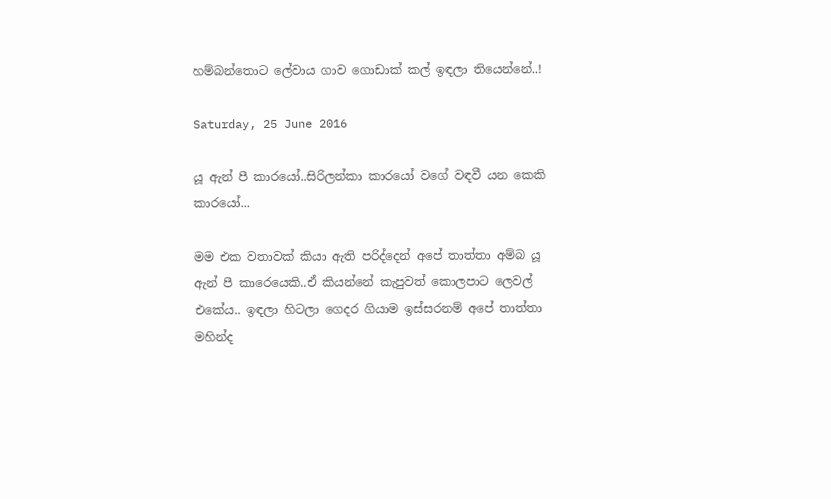හම්බන්තොට ලේවාය ගාව ගොඩාක් කල් ඉඳලා තියෙන්නේ..!

Saturday, 25 June 2016

යූ ඇන් පී කාරයෝ..සිරිලන්කා කාරයෝ වගේ වඳවී යන කෙකි කාරයෝ...

මම එක වතාවක් කියා ඇති පරිද්දෙන් අපේ තාත්තා අම්බ යූ ඇන් පී කාරෙයෙකි..ඒ කියන්නේ කැපුවත් කොලපාට ලෙවල් එකේය.. ඉඳලා හිටලා ගෙදර ගියාම ඉස්සරනම් අපේ තාත්තා මහින්ද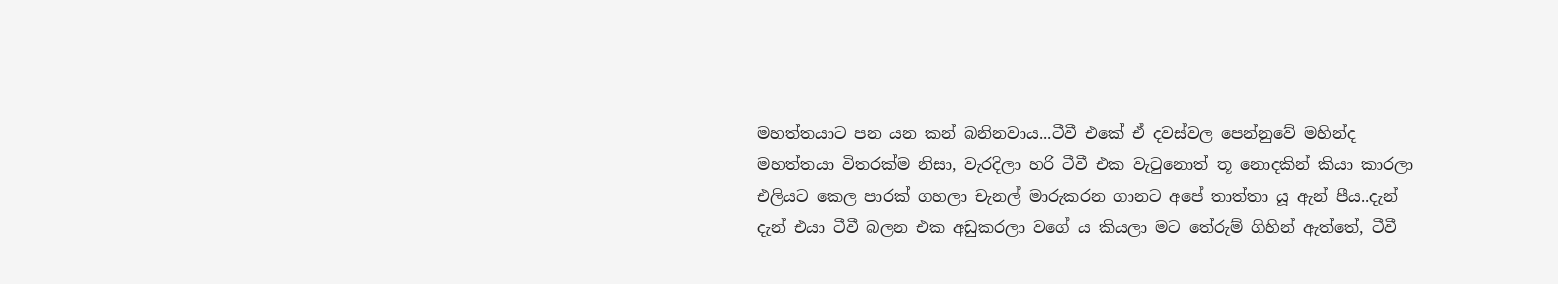මහත්තයාට පන යන කන් බනිනවාය...ටීවී එකේ ඒ දවස්වල පෙන්නුවේ මහින්ද මහත්තයා විතරක්ම නිසා, වැරදිලා හරි ටීවී එක වැටුනොත් තූ නොදකින් කියා කාරලා එලියට කෙල පාරක් ගහලා චැනල් මාරුකරන ගානට අපේ තාත්තා යූ ඇන් පීය..දැන් දැන් එයා ටීවී බලන එක අඩුකරලා වගේ ය කියලා මට තේරුම් ගිහින් ඇත්තේ, ටීවී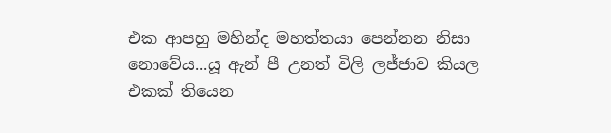එක ආපහු මහින්ද මහත්තයා පෙන්නන නිසා නොවේය...යූ ඇන් පී උනත් විලි ලජ්ජාව කියල එකක් තියෙන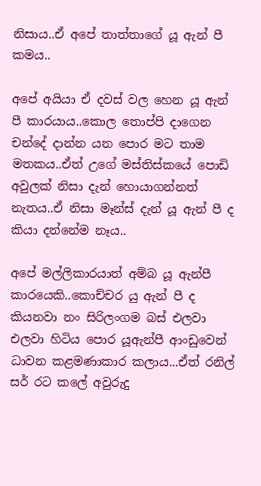නිසාය..ඒ අපේ තාත්තාගේ යූ ඇන් පී කමය..

අපේ අයියා ඒ දවස් වල හෙන යූ ඇන් පී කාරයාය..කොල තොප්පි දාගෙන චන්දේ දාන්න යන පොර මට තාම මතකය..ඒත් උගේ මස්තිස්කයේ පොඩි අවුලක් නිසා දැන් හොයාගන්නත් නැතය..ඒ නිසා මෑන්ස් දැන් යූ ඇන් පී ද කියා දන්නේම නෑය..

අපේ මල්ලිකාරයාත් අම්බ යූ ඇන්පී කාරයෙකි..කොච්චර යු ඇන් පී ද කියනවා නං සිරිලංගම බස් එලවා එලවා හිටිය පොර යූඇන්පී ආංඩුවෙන් ධාවන කළමණාකාර කලාය...ඒත් රනිල් සර් රට කලේ අවුරුදු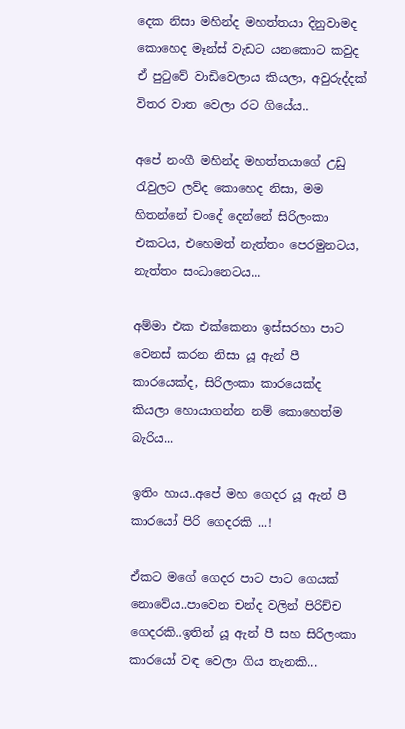දෙක නිසා මහින්ද මහත්තයා දිනුවාමද කොහෙද මෑන්ස් වැඩට යනකොට කවුද ඒ පුටුවේ වාඩිවෙලාය කියලා, අවුරුද්දක් විතර වාත වෙලා රට ගියේය..

අපේ නංගී මහින්ද මහත්තයාගේ උඩු රැවුලට ලව්ද කොහෙද නිසා, මම හිතන්නේ චංදේ දෙන්නේ සිරිලංකා එකටය, එහෙමත් නැත්තං පෙරමුනටය, නැත්තං සංධානෙටය...

අම්මා එක එක්කෙනා ඉස්සරහා පාට වෙනස් කරන නිසා යූ ඇන් පී කාරයෙක්ද, සිරිලංකා කාරයෙක්ද කියලා හොයාගන්න නම් කොහෙත්ම බැරිය...

ඉතිං හාය..අපේ මහ ගෙදර යූ ඇන් පී කාරයෝ පිරි ගෙදරකි ...!

ඒකට මගේ ගෙදර පාට පාට ගෙයක් නොවේය..පාවෙන චන්ද වලින් පිරිච්ච ගෙදරකි..ඉතින් යූ ඇන් පී සහ සිරිලංකා කාරයෝ වඳ වෙලා ගිය තැනකි...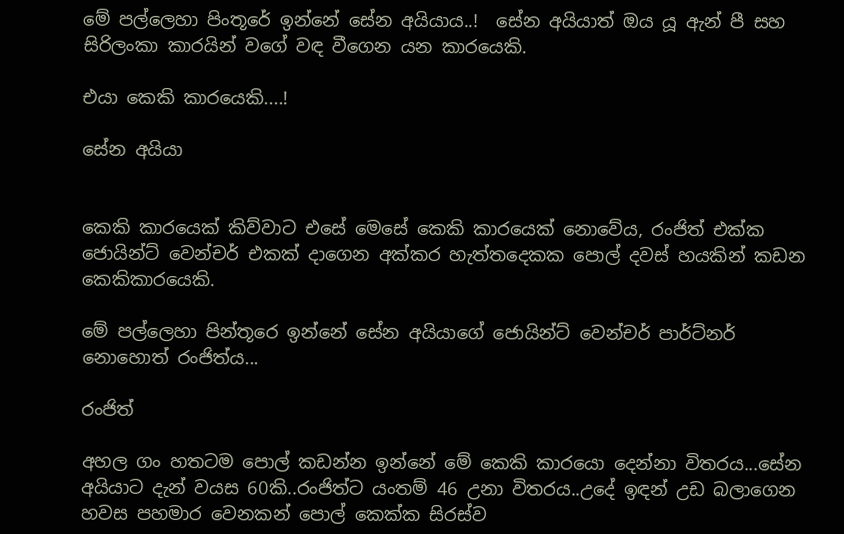මේ පල්ලෙහා පිංතූරේ ඉන්නේ සේන අයියාය..!  සේන අයියාත් ඔය යූ ඇන් පී සහ සිරිලංකා කාරයින් වගේ වඳ වීගෙන යන කාරයෙකි.

එයා කෙකි කාරයෙකි....!

සේන අයියා


කෙකි කාරයෙක් කිව්වාට එසේ මෙසේ කෙකි කාරයෙක් නොවේය, රංජිත් එක්ක ජොයින්ට් වෙන්චර් එකක් දාගෙන අක්කර හැත්තදෙකක පොල් දවස් හයකින් කඩන කෙකිකාරයෙකි.

මේ පල්ලෙහා පින්තූරෙ ඉන්නේ සේන අයියාගේ ජොයින්ට් වෙන්චර් පාර්ට්නර් නොහොත් රංජිත්ය...

රංජිත්

අහල ගං හතටම පොල් කඩන්න ඉන්නේ මේ කෙකි කාරයො දෙන්නා විතරය...සේන අයියාට දැන් වයස 60කි..රංජිත්ට යංතම් 46 උනා විතරය..උදේ ඉඳන් උඩ බලාගෙන හවස පහමාර වෙනකන් පොල් කෙක්ක සිරස්ව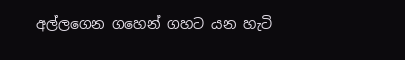අල්ලගෙන ගහෙන් ගහට යන හැටි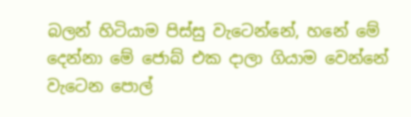බලන් හිටියාම පිස්සු වැටෙන්නේ, හනේ මේ දෙන්නා මේ ජොබ් එක දාලා ගියාම වෙන්නේ වැටෙන පොල්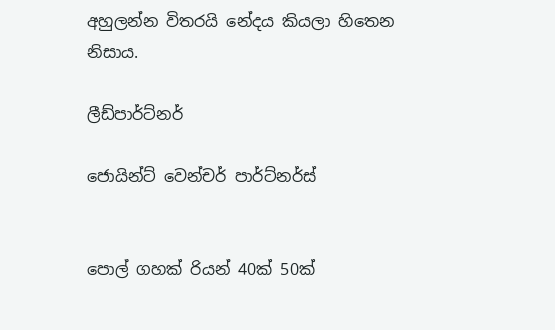අහුලන්න විතර‍යි නේදය කියලා හිතෙන නිසාය.

ලීඩ්පාර්ට්නර්

ජොයින්ට් වෙන්චර් පාර්ට්නර්ස්


පොල් ගහක් රියන් 40ක් 50ක්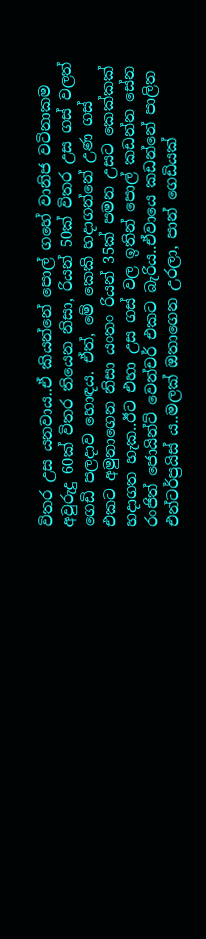විතර උස යනවාය..ඒ කියන්නේ පොල් ගහේ වානිජ වටිනාකම අවුරුදු 60ක් විතර තියෙන නිසා, රියන් 50ක් විතර උස ගස් වලත් ගෙඩි පලදාව හොඳය. ඒත්, මේ කෙකි හදාගන්නේ උණ ගස් එකට අමුනාගෙන නිසා යංතං රියන් 35ක් පමන උසට කෙක්කක් හදාගත හැක..ඊට එහා උස ගස් වල ඉතින් පොල් කඩන්න සේන රංජිත් ජොයින්ට් වෙන්චර් එකට බැරිය..ඒවායෙ කඩන්නේ පාලිත එන්ටර්ප්‍රයිස් ය..මලක් ඔතාගෙන උරලා, පාන් ගෙඩියක්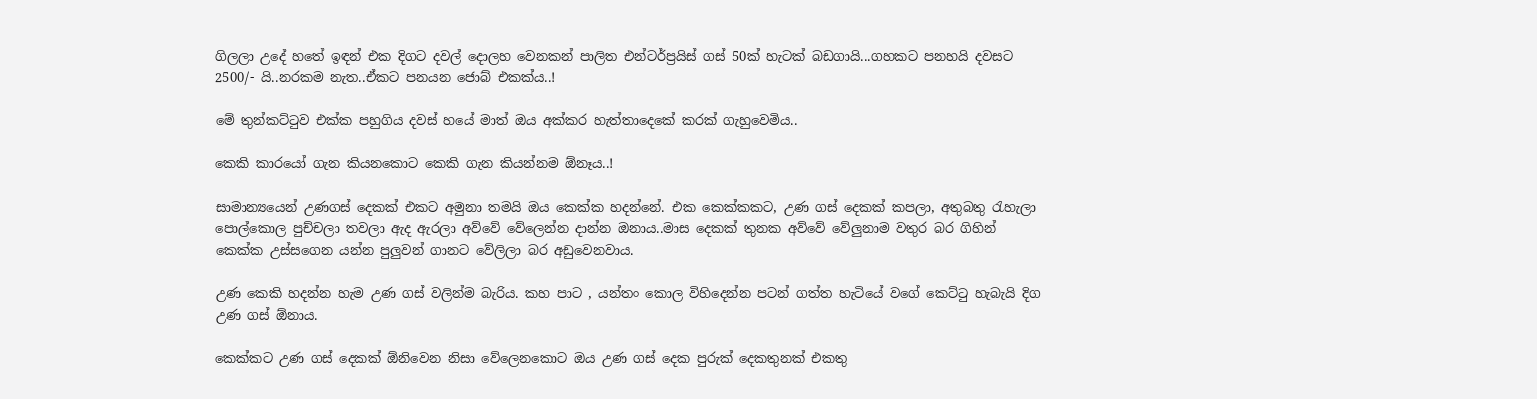ගිලලා උදේ හතේ ඉඳන් එක දිගට දවල් දොලහ වෙනකන් පාලිත එන්ටර්ප්‍රයිස් ගස් 50ක් හැටක් බඩගායි...ගහකට පනහයි දවසට 2500/- යි..නරකම නැත..ඒකට පනයන ජොබ් එකක්ය..!

මේ තුන්කට්ටුව එක්ක පහුගිය දවස් හයේ මාත් ඔය අක්කර හැත්තාදෙකේ කරක් ගැහුවෙමිය..

කෙකි කාරයෝ ගැන කියනකොට කෙකි ගැන කියන්නම ඕනෑය..!

සාමාන්‍යයෙන් උණගස් දෙකක් එකට අමුනා තමයි ඔය කෙක්ක හදන්නේ. එක කෙක්කකට, උණ ගස් දෙකක් කපලා, අතුබතු රැහැලා පොල්කොල පුච්චලා තවලා ඇද ඇරලා අව්වේ වේලෙන්න දාන්න ඔනාය..මාස දෙකක් තුනක අව්වේ වේලුනාම වතුර බර ගිහින් කෙක්ක උස්සගෙන යන්න පුලුවන් ගානට වේලිලා බර අඩුවෙනවාය.

උණ කෙකි හදන්න හැම උණ ගස් වලින්ම බැරිය. කහ පාට , යන්තං කොල විහිදෙන්න පටන් ගත්ත හැටියේ වගේ කෙට්ටු හැබැයි දිග උණ ගස් ඕනාය.

කෙක්කට උණ ගස් දෙකක් ඕනිවෙන නිසා වේලෙනකොට ඔය උණ ගස් දෙක පුරුක් දෙකතුනක් එකතු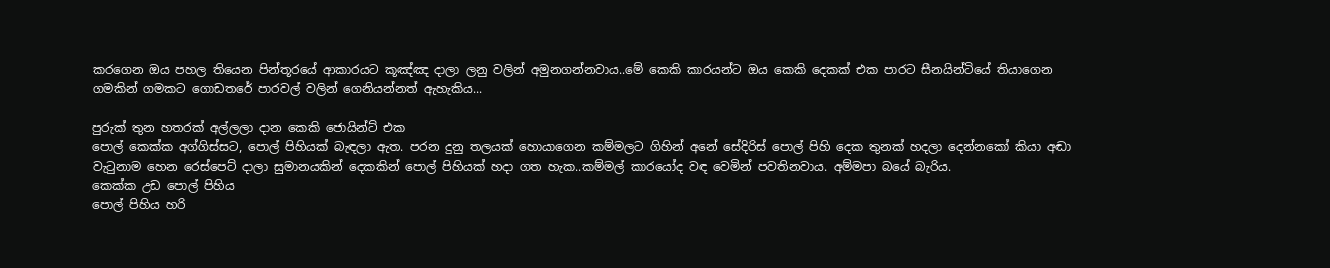කරගෙන ඔය පහල තියෙන පින්තූරයේ ආකාරයට කූඤ්ඤ දාලා ලනු වලින් අමුනගන්නවාය..මේ කෙකි කාරයන්ට ඔය කෙකි දෙකක් එක පාරට සීනයින්ටියේ තියාගෙන ගමකින් ගමකට ගොඩතරේ පාරවල් වලින් ගෙනියන්නත් ඇහැකිය...

පුරුක් තුන හතරක් අල්ලලා දාන කෙකි ජොයින්ට් එක
පොල් කෙක්ක අග්ගිස්සට, පොල් පිහියක් බැඳලා ඇත. පරන දුනු තලයක් හොයාගෙන කම්මලට ගිහින් අනේ සේදිරිස් පොල් පිහි දෙක තුනක් හදලා දෙන්නකෝ කියා අඬා වැටුනාම හෙන රෙස්පෙට් දාලා සුමානයකින් දෙකකින් පොල් පිහියක් හදා ගත හැක..කම්මල් කාරයෝද වඳ වෙමින් පවතිනවාය. අම්මපා බයේ බැරිය.
කෙක්ක උඩ පොල් පිහිය
පොල් පිහිය හරි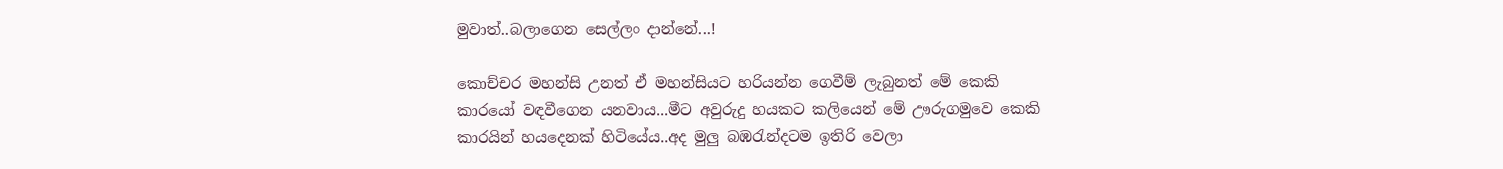මුවාත්..බලාගෙන සෙල්ලං දාන්නේ...!

කොච්චර මහන්සි උනත් ඒ මහන්සියට හරියන්න ගෙවීම් ලැබුනත් මේ කෙකි කාරයෝ වඳවීගෙන යනවාය...මීට අවුරුදු හයකට කලියෙන් මේ ඌරුගමුවෙ කෙකි කාරයින් හයදෙනක් හිටියේය..අද මුලු බඹරැන්දටම ඉතිරි වෙලා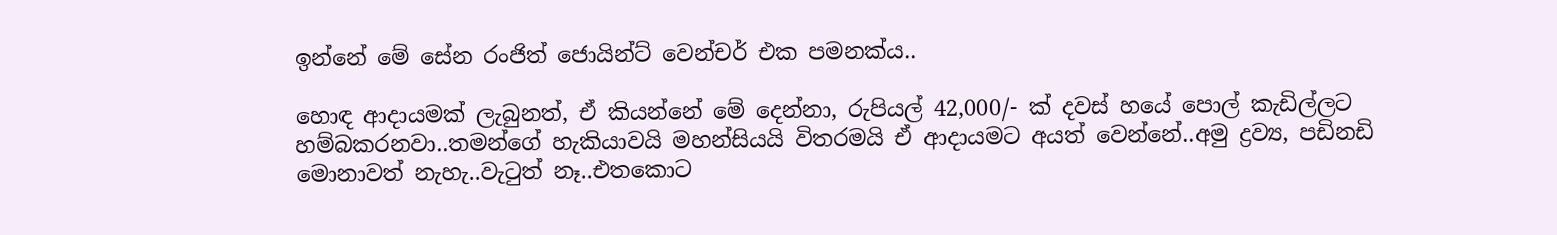ඉන්නේ මේ සේන රංජිත් ජොයින්ට් වෙන්චර් එක පමනක්ය..

හොඳ ආදායමක් ලැබුනත්, ඒ කියන්නේ මේ දෙන්නා, රුපියල් 42,000/- ක් දවස් හයේ පොල් කැඩිල්ලට හම්බකරනවා..තමන්ගේ හැකියාවයි මහන්සියයි විතරමයි ඒ ආදායමට අයත් වෙන්නේ..අමු ද්‍රව්‍ය, පඩිනඩි මොනාවත් නැහැ..වැටුත් නෑ..එතකොට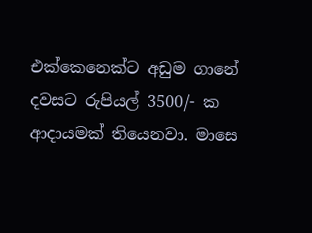එක්කෙනෙක්ට අඩුම ගානේ දවසට රුපියල් 3500/- ක ආදායමක් තියෙනවා. මාසෙ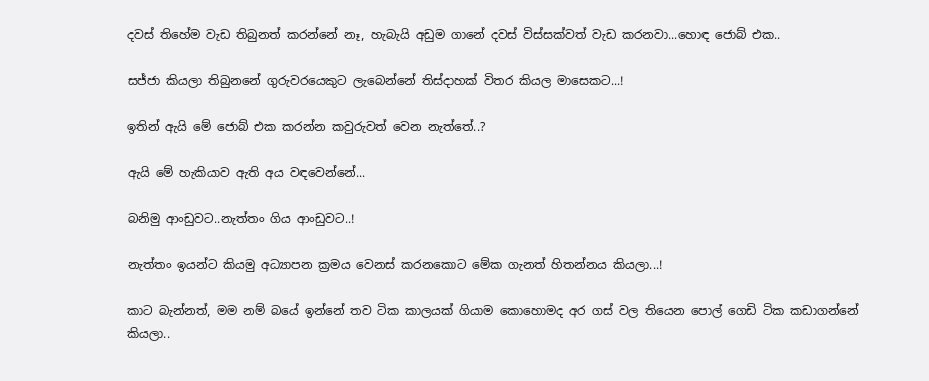දවස් තිහේම වැඩ තිබුනත් කරන්නේ නෑ, හැබැයි අඩුම ගානේ දවස් විස්සක්වත් වැඩ කරනවා...හොඳ ජොබ් එක..

සජ්ජා කියලා තිබුනනේ ගුරුවරයෙකුට ලැබෙන්නේ තිස්දාහක් විතර කියල මාසෙකට...!

ඉතින් ඇයි මේ ජොබ් එක කරන්න කවුරුවත් වෙන නැත්තේ..?

ඇයි මේ හැකියාව ඇති අය වඳවෙන්නේ...

බනිමු ආංඩුවට..නැත්තං ගිය ආංඩුවට..!

නැත්තං ඉයන්ට කියමු අධ්‍යාපන ක්‍රමය වෙනස් කරනකොට මේක ගැනත් හිතන්නය කියලා...!

කාට බැන්නත්, මම නම් බයේ ඉන්නේ තව ටික කාලයක් ගියාම කොහොමද අර ගස් වල තියෙන පොල් ගෙඩි ටික කඩාගන්නේ කියලා..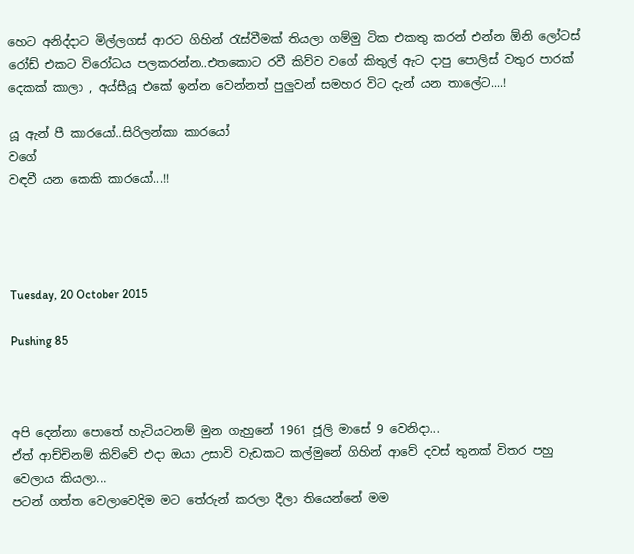හෙට අනිද්දාට මිල්ලගස් ආරට ගිහින් රැස්වීමක් තියලා ගම්මු ටික එකතු කරන් එන්න ඕනි ලෝටස් රෝඩ් එකට විරෝධය පලකරන්න..එතකොට රවී කිව්ව වගේ කිතුල් ඇට දාපු පොලිස් වතුර පාරක් දෙකක් කාලා , අය්සීයූ එකේ ඉන්න වෙන්නත් පුලුවන් සමහර විට දැන් යන තාලේට....!

යූ ඇන් පී කාරයෝ..සිරිලන්කා කාරයෝ
වගේ
වඳවී යන කෙකි කාරයෝ...!!




Tuesday, 20 October 2015

Pushing 85



අපි දෙන්නා පොතේ හැටියටනම් මුන ගැහුනේ 1961 ජූලි මාසේ 9 වෙනිදා...
ඒත් ආච්චිනම් කිව්වේ එදා ඔයා උසාවි වැඩකට කල්මුනේ ගිහින් ආවේ දවස් තුනක් විතර පහු වෙලාය කියලා...
පටන් ගත්ත වෙලාවෙදිම මට තේරුන් කරලා දීලා තියෙන්නේ මම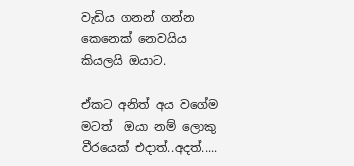වැඩිය ගනන් ගන්න කෙනෙක් නෙවයිය කියලයි ඔයාට.

ඒකට අනිත් අය වගේම මටත්  ඔයා නම් ලොකු වීරයෙක් එදාත්..අදත්.....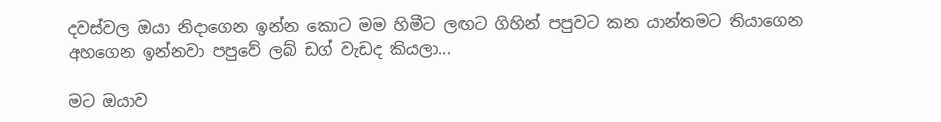දවස්වල ඔයා නිදාගෙන ඉන්න කොට මම හිමීට ලඟට ගිහින් පපුවට කන යාන්තමට තියාගෙන අහගෙන ඉන්නවා පපුවේ ලබ් ඩග් වැඩද කියලා...

මට ඔයාව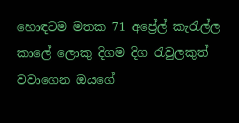හොඳටම මතක 71 අප්‍රේල් කැරැල්ල කාලේ ලොකු දිගම දිග රැවුලකුත් වවාගෙන ඔයගේ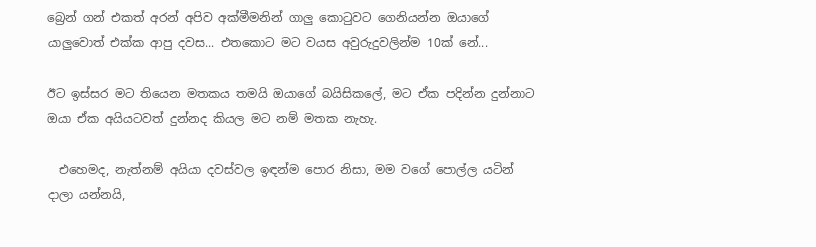බ්‍රෙන් ගන් එකත් අරන් අපිව අක්මීමනින් ගාලු කොටුවට ගෙනියන්න ඔයාගේ යාලුවොත් එක්ක ආපු දවස... එතකොට මට වයස අවුරුදුවලින්ම 10ක් නේ...

ඊට ඉස්සර මට තියෙන මතකය තමයි ඔයාගේ බයිසිකලේ, මට ඒක පදින්න දුන්නාට ඔයා ඒක අයියටවත් දුන්නද කියල මට නම් මතක නැහැ.

  එහෙමද, නැත්නම් අයියා දවස්වල ඉඳන්ම පොර නිසා, මම වගේ පොල්ල යටින් දාලා යන්නයි,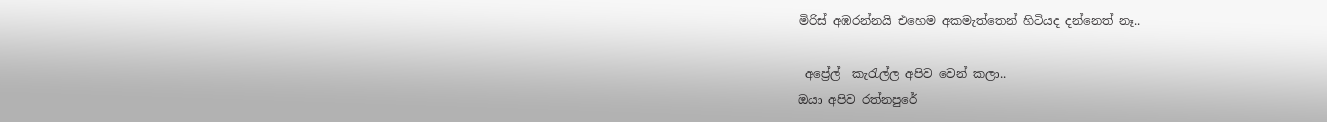මිරිස් අඹරන්නයි එහෙම අකමැත්තෙන් හිටියද දන්නෙත් නෑ..

 අප්‍රේල්  කැරැල්ල අපිව වෙන් කලා..
ඔයා අපිව රත්නපුරේ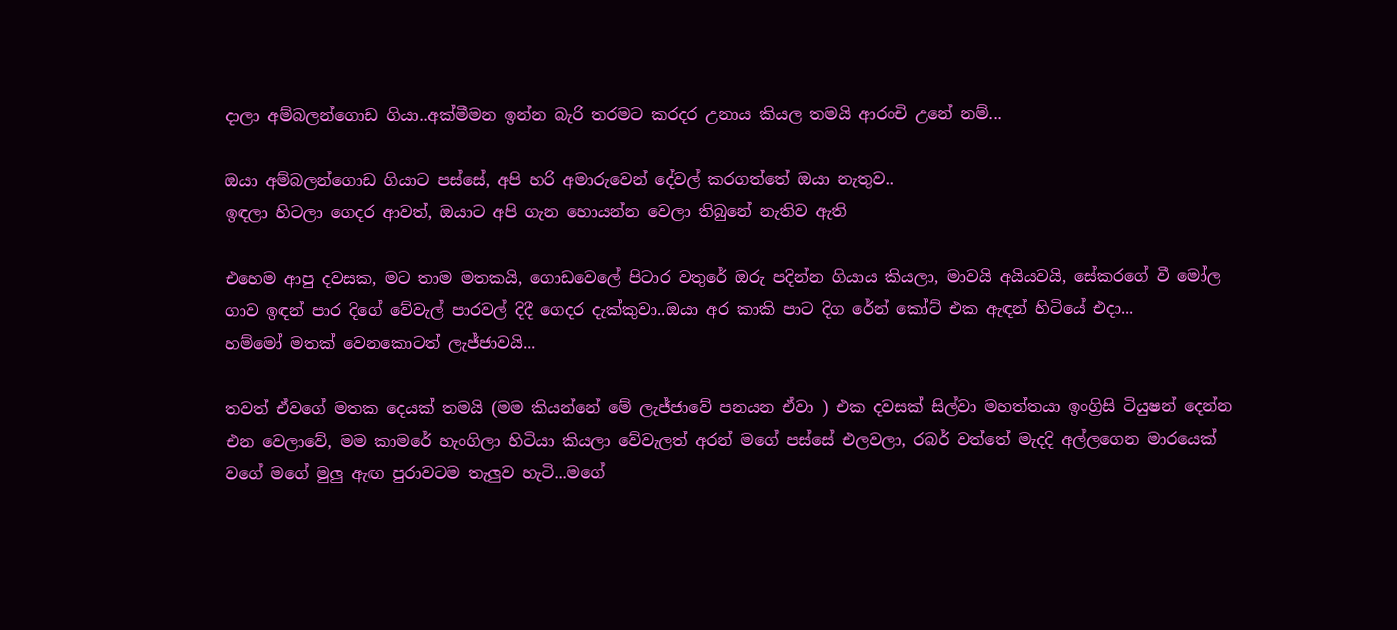දාලා අම්බලන්ගොඩ ගියා..අක්මීමන ඉන්න බැරි තරමට කරදර උනාය කියල තමයි ආරංචි උනේ නම්...

ඔයා අම්බලන්ගොඩ ගියාට පස්සේ, අපි හරි අමාරුවෙන් දේවල් කරගත්තේ ඔයා නැතුව..
ඉඳලා හිටලා ගෙදර ආවත්, ඔයාට අපි ගැන හොයන්න වෙලා තිබුනේ නැතිව ඇති

එහෙම ආපු දවසක, මට තාම මතකයි, ගොඩවෙලේ පිටාර වතුරේ ඔරු පදින්න ගියාය කියලා, මාවයි අයියවයි, සේකරගේ වී මෝල ගාව ඉඳන් පාර දිගේ වේවැල් පාරවල් දිදී ගෙදර දැක්කුවා..ඔයා අර කාකි පාට දිග රේන් කෝට් එක ඇඳන් හිටියේ එදා...
හම්මෝ මතක් වෙනකොටත් ලැජ්ජාවයි...

තවත් ඒවගේ මතක දෙයක් තමයි (මම කියන්නේ මේ ලැජ්ජාවේ පනයන ඒවා ) එක දවසක් සිල්වා මහත්තයා ඉංග්‍රිසි ටියුෂන් දෙන්න එන වෙලාවේ, මම කාමරේ හැංගිලා හිටියා කියලා වේවැලත් අරන් මගේ පස්සේ එලවලා, රබර් වත්තේ මැදදි අල්ලගෙන මාරයෙක් වගේ මගේ මුලු ඇඟ පුරාවටම තැලුව හැටි...මගේ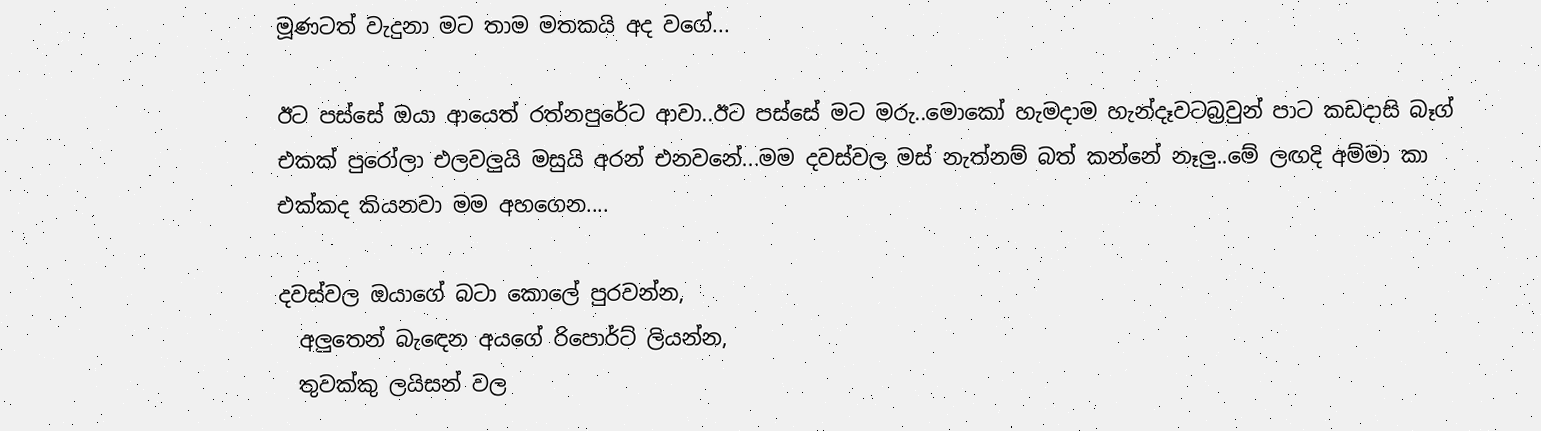මූණටත් වැදුනා මට තාම මතකයි අද වගේ...

ඊට පස්සේ ඔයා ආයෙත් රත්නපුරේට ආවා..ඊට පස්සේ මට මරු..මොකෝ හැමදාම හැන්දෑවටබ්‍රවුන් පාට කඩදාසි බෑග් එකක් පුරෝලා එලවලුයි මසුයි අරන් එනවනේ...මම දවස්වල මස් නැත්නම් බත් කන්නේ නෑලු..මේ ලඟදි අම්මා කා එක්කද කියනවා මම අහගෙන....

දවස්වල ඔයාගේ බටා කොලේ පුරවන්න,
  අලුතෙන් බැඳෙන අයගේ රිපොර්ට් ලියන්න,
  තුවක්කු ලයිසන් වල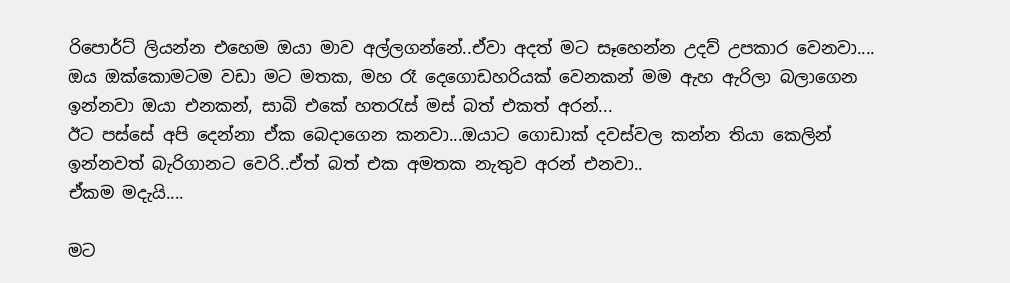රිපොර්ට් ලියන්න එහෙම ඔයා මාව අල්ලගන්නේ..ඒවා අදත් මට සෑහෙන්න උදව් උපකාර වෙනවා....
ඔය ඔක්කොමටම වඩා මට මතක, මහ රෑ දෙගොඩහරියක් වෙනකන් මම ඇහ ඇරිලා බලාගෙන ඉන්නවා ඔයා එනකන්, සාබි එකේ හතරැස් මස් බත් එකත් අරන්...
ඊට පස්සේ අපි දෙන්නා ඒක බෙදාගෙන කනවා...ඔයාට ගොඩාක් දවස්වල කන්න තියා කෙලින් ඉන්නවත් බැරිගානට වෙරි..ඒත් බත් එක අමතක නැතුව අරන් එනවා..
ඒකම මදැයි....

මට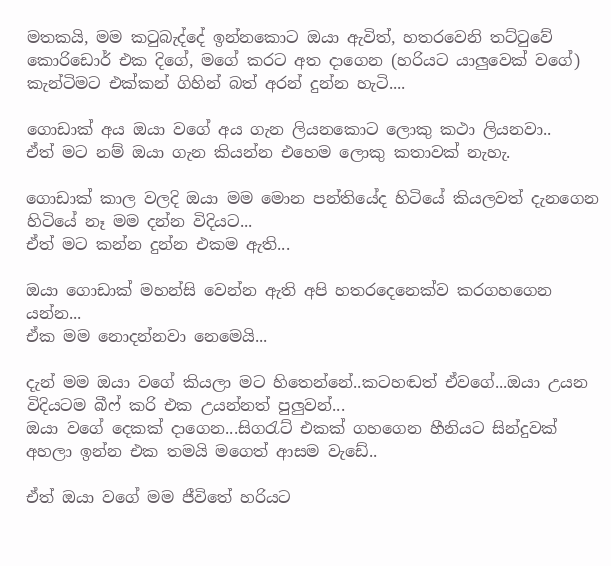මතකයි, මම කටුබැද්දේ ඉන්නකොට ඔයා ඇවිත්, හතරවෙනි තට්ටුවේ කොරිඩොර් එක දිගේ, මගේ කරට අත දාගෙන (හරියට යාලුවෙක් වගේ) කැන්ටිමට එක්කන් ගිහින් බත් අරන් දුන්න හැටි....

ගොඩාක් අය ඔයා වගේ අය ගැන ලියනකොට ලොකු කථා ලියනවා..
ඒත් මට නම් ඔයා ගැන කියන්න එහෙම ලොකු කතාවක් නැහැ.

ගොඩාක් කාල වලදි ඔයා මම මොන පන්තියේද හිටියේ කියලවත් දැනගෙන හිටියේ නෑ මම දන්න විදියට...
ඒත් මට කන්න දුන්න එකම ඇති...

ඔයා ගොඩාක් මහන්සි වෙන්න ඇති අපි හතරදෙනෙක්ව කරගහගෙන යන්න...
ඒක මම නොදන්නවා නෙමෙයි...

දැන් මම ඔයා වගේ කියලා මට හිතෙන්නේ..කටහඬත් ඒවගේ...ඔයා උයන විදියටම බීෆ් කරි එක උයන්නත් පුලුවන්...
ඔයා වගේ දෙකක් දාගෙන...සිගරැට් එකක් ගහගෙන හීනියට සින්දුවක් අහලා ඉන්න එක තමයි මගෙත් ආසම වැඩේ..

ඒත් ඔයා වගේ මම ජීවිතේ හරියට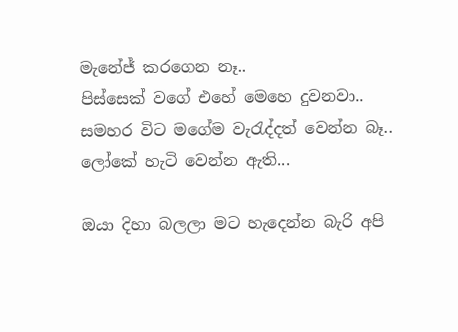මැනේජ් කරගෙන නෑ..
පිස්සෙක් වගේ එහේ මෙහෙ දුවනවා..
සමහර විට මගේම වැරැද්දත් වෙන්න බෑ..
ලෝකේ හැටි වෙන්න ඇති...

ඔයා දිහා බලලා මට හැදෙන්න බැරි අපි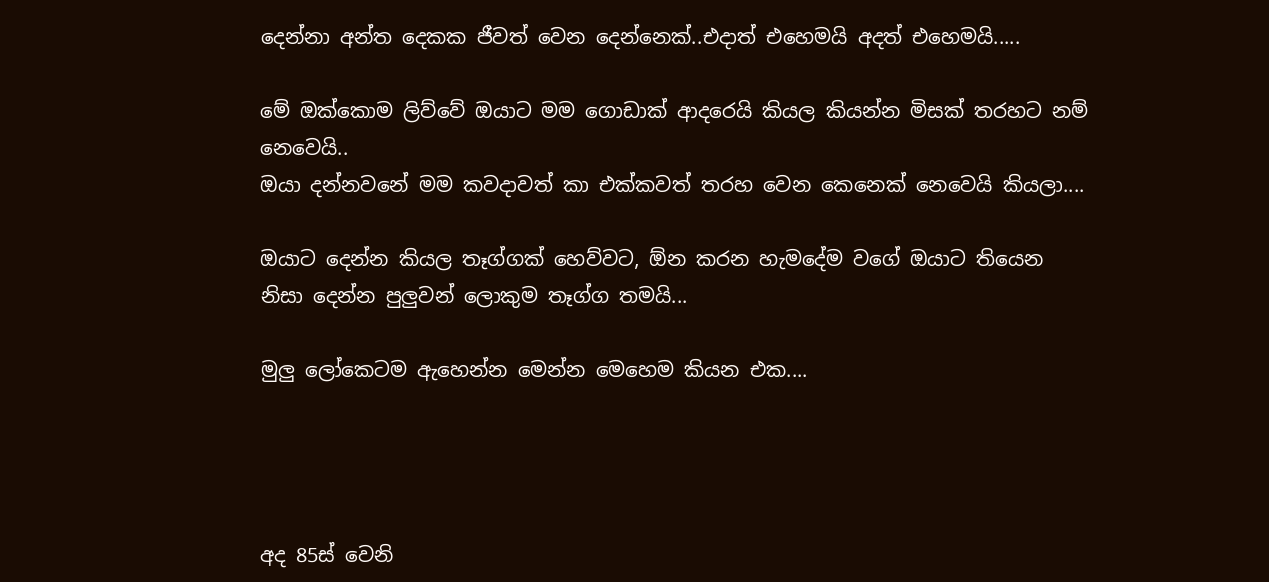දෙන්නා අන්ත දෙකක ජීවත් වෙන දෙන්නෙක්..එදාත් එහෙමයි අදත් එහෙමයි.....

මේ ඔක්කොම ලිව්වේ ඔයාට මම ගොඩාක් ආදරෙයි කියල කියන්න මිසක් තරහට නම් නෙවෙයි..
ඔයා දන්නවනේ මම කවදාවත් කා එක්කවත් තරහ වෙන කෙනෙක් නෙවෙයි කියලා....

ඔයාට දෙන්න කියල තෑග්ගක් හෙව්වට, ඕන කරන හැමදේම වගේ ඔයාට තියෙන නිසා දෙන්න පුලුවන් ලොකුම තෑග්ග තමයි...

මුලු ලෝකෙටම ඇහෙන්න මෙන්න මෙහෙම කියන එක....




අද 85ස් වෙනි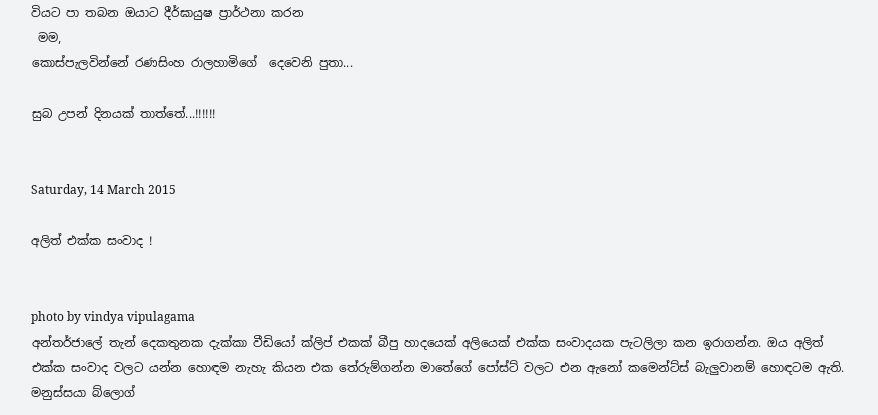වියට පා තබන ඔයාට දීර්ඝායුෂ ප්‍රාර්ථනා කරන
 මම,
කොස්පැලවින්නේ රණසිංහ රාලහාමිගේ  දෙවෙනි පුතා...

සුබ උපන් දිනයක් තාත්තේ...!!!!!!


Saturday, 14 March 2015

අලිත් එක්ක සංවාද !


photo by vindya vipulagama
අන්තර්ජාලේ තැන් දෙකතුනක දැක්කා වීඩියෝ ක්ලිප් එකක් බීපු හාදයෙක් අලියෙක් එක්ක සංවාදයක පැටලිලා කන ඉරාගන්න. ඔය අලිත් එක්ක සංවාද වලට යන්න හොඳම නැහැ කියන එක තේරුම්ගන්න මාතේගේ පෝස්ට් වලට එන ඇනෝ කමෙන්ට්ස් බැලුවානම් හොඳටම ඇති. මනුස්සයා බ්ලොග්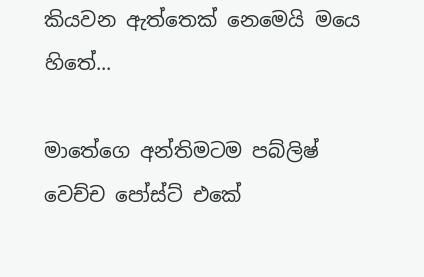කියවන ඇත්තෙක් නෙමෙයි මයෙ හිතේ...

මාතේගෙ අන්තිමටම පබ්ලිෂ් වෙච්ච පෝස්ට් එකේ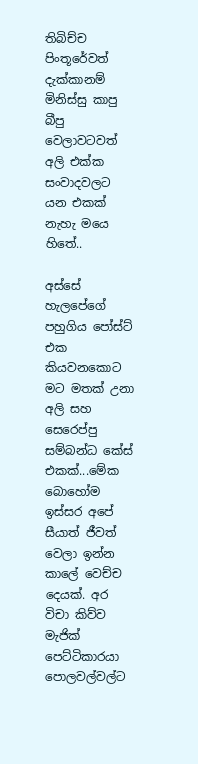තිබිච්ච පිංතූරේවත් දැක්කානම් මිනිස්සු කාපු බීපු වෙලාවටවත් අලි එක්ක සංවාදවලට යන එකක් නැහැ මයෙ හිතේ..

අස්සේ හැලපේගේ පහුගිය පෝස්ට් එක කියවනකොට මට මතක් උනා අලි සහ සෙරෙප්පු සම්බන්ධ කේස් එකක්...මේක බොහෝම ඉස්සර අපේ සීයාත් ජීවත් වෙලා ඉන්න කාලේ වෙච්ච දෙයක්. අර විචා කිව්ව මැජික් පෙට්ටිකාරයා පොලවල්වල්ට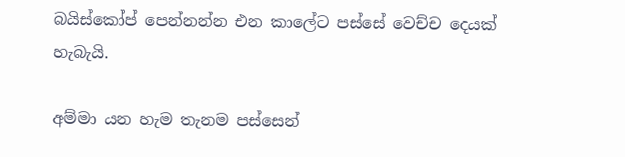බයිස්කෝප් පෙන්නන්න එන කාලේට පස්සේ වෙච්ච දෙයක් හැබැයි.

අම්මා යන හැම තැනම පස්සෙන්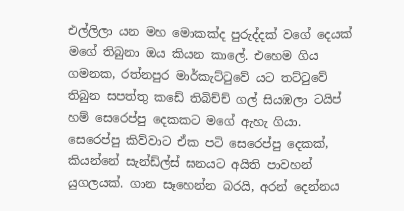එල්ලිලා යන මහ මොකක්ද පුරුද්දක් වගේ දෙයක් මගේ තිබුනා ඔය කියන කාලේ. එහෙම ගිය ගමනක, රත්නපුර මාර්කැට්ටුවේ යට තට්ටුවේ තිබුන සපත්තු කඩේ තිබිච්ච් ගල් සියඹලා ටයිප් හම් සෙරෙප්පු දෙකකට මගේ ඇහැ ගියා. සෙරෙප්පු කිව්වාට ඒක පටි සෙරෙප්පු දෙකක්, කියන්නේ සැන්ඩ්ල්ස් ඝනයට අයිති පාවහන් යුගලයක්. ගාන සෑහෙන්න බරයි, අරන් දෙන්නය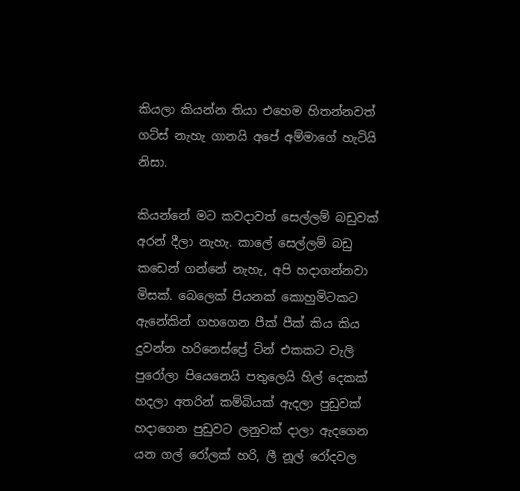කියලා කියන්න තියා එහෙම හිතන්නවත් ගට්ස් නැහැ ගානයි අපේ අම්මාගේ හැටියි නිසා.

කියන්නේ මට කවදාවත් සෙල්ලම් බඩුවක් අරන් දීලා නැහැ. කාලේ සෙල්ලම් බඩු කඩෙන් ගන්නේ නැහැ, අපි හදාගන්නවා මිසක්. බෙලෙක් පියනක් කොහුමිටකට ඇනේකින් ගහගෙන පීක් පීක් කිය කිය දුවන්න හරිනෙස්ප්‍රේ ටින් එකකට වැලි පුරෝලා පියෙනෙයි පතුලෙයි හිල් දෙකක් හදලා අතරින් කම්බියක් ඇදලා පුඩුවක් හදාගෙන පුඩුවට ලනුවක් දාලා ඇදගෙන යන ගල් රෝලක් හරි, ලී නූල් රෝදවල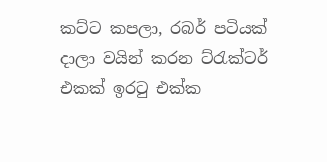කට්ට කපලා, රබර් පටියක් දාලා වයින් කරන ට්රැක්ටර් එකක් ඉරටු එක්ක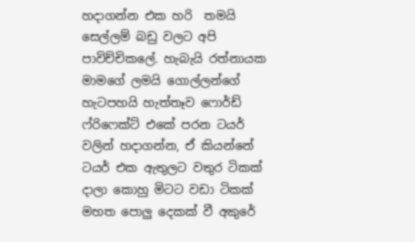හදාගන්න එක හරි  තමයි සෙල්ලම් බඩු වලට අපි පාවිච්චිකලේ. හැබැයි රත්නායක මාමගේ ලමයි ගොල්ලන්ගේ හැටපහයි හැත්තෑව ෆොර්ඩ් ෆ්රිෆෙක්ට් එකේ පරන ටයර් වලින් හදාගන්න, ඒ කියන්නේ ටයර් එක ඇතුලට වතුර ටිකක් දාලා කොහු මිටට වඩා ටිකක් මහත පොලු දෙකක් වී අකුරේ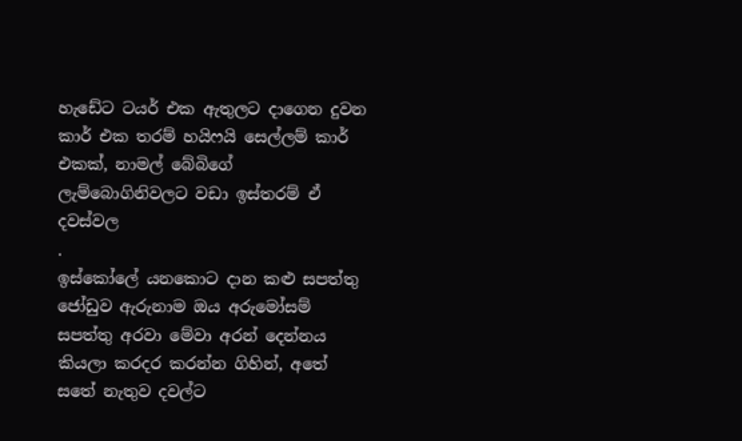හැඩේට ටයර් එක ඇතුලට දාගෙන දුවන කාර් එක තරම් හයිෆයි සෙල්ලම් කාර් එකක්, නාමල් බේබිගේ ලැම්බොගිනිවලට වඩා ඉස්තරම් ඒ දවස්වල
.
ඉස්කෝලේ යනකොට දාන කළු සපත්තු ජෝඩුව ඇරුනාම ඔය අරුමෝසම් සපත්තු අරවා මේවා අරන් දෙන්නය කියලා කරදර කරන්න ගිහින්, අතේ සතේ නැතුව දවල්ට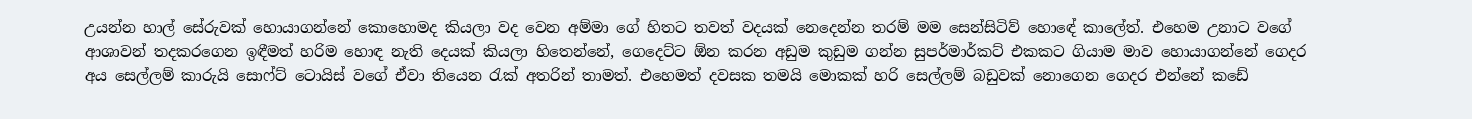උයන්න හාල් සේරුවක් හොයාගන්නේ කොහොමද කියලා වද වෙන අම්මා ගේ හිතට තවත් වදයක් නෙදෙන්න තරම් මම සෙන්සිටිව් හොඳේ කාලේත්. එහෙම උනාට වගේ ආශාවන් තදකරගෙන ඉඳීමත් හරිම හොඳ නැති දෙයක් කියලා හිතෙන්නේ, ගෙදෙට්ට ඕන කරන අඩුම කුඩුම ගන්න සුපර්මාර්කට් එකකට ගියාම මාව හොයාගන්නේ ගෙදර අය සෙල්ලම් කාරුයි සොෆ්ට් ටොයිස් වගේ ඒවා තියෙන රැක් අතරින් තාමත්. එහෙමත් දවසක තමයි මොකක් හරි සෙල්ලම් බඩුවක් නොගෙන ගෙදර එන්නේ කඩේ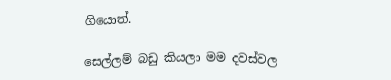ගියොත්.

සෙල්ලම් බඩු කියලා මම දවස්වල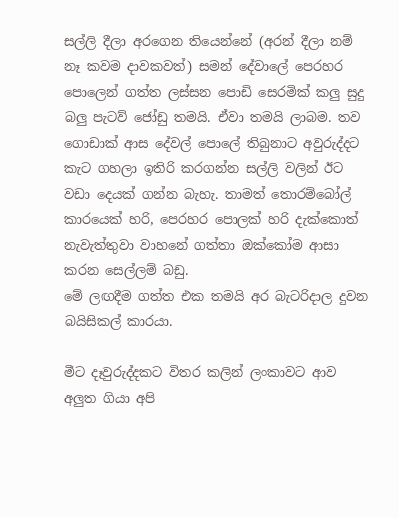සල්ලි දීලා අරගෙන තියෙන්නේ (අරන් දීලා නම් නෑ කවම දාවකවත්) සමන් දේවාලේ පෙරහර පොලෙන් ගත්ත ලස්සන පොඩි සෙරමික් කලු සුදු බලු පැටව් ජෝඩු තමයි. ඒවා තමයි ලාබම. තව ගොඩාක් ආස දේවල් පොලේ තිබුනාට අවුරුද්දට කැට ගහලා ඉතිරි කරගන්න සල්ලි වලින් ඊට වඩා දෙයක් ගන්න බැහැ. තාමත් තොරම්බෝල් කාරයෙක් හරි, පෙරහර පොලක් හරි දැක්කොත් නැවැත්තුවා වාහනේ ගත්තා ඔක්කෝම ආසා කරන සෙල්ලම් බඩු.
මේ ලඟදීම ගත්ත එක තමයි අර බැටරිදාල දුවන බයිසිකල් කාරයා.

මීට දෑවුරුද්දකට විතර කලින් ලංකාවට ආව අලුත ගියා අපි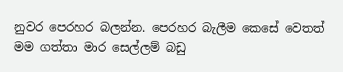නුවර පෙරහර බලන්න. පෙරහර බැලීම කෙසේ වෙතත් මම ගත්තා මාර සෙල්ලම් බඩු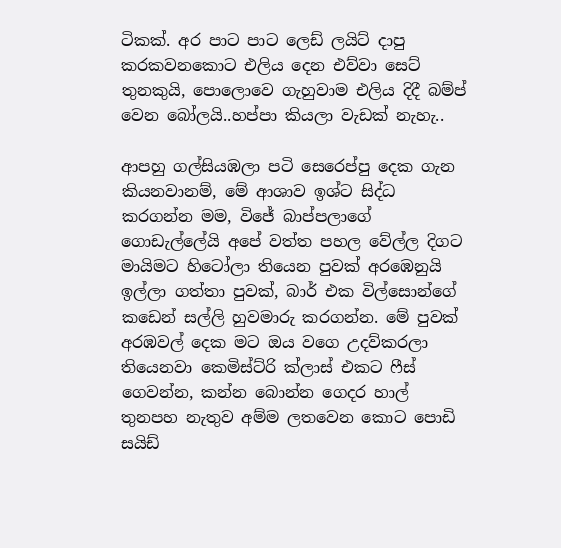ටිකක්. අර පාට පාට ලෙඩ් ලයිට් දාපු කරකවනකොට එලිය දෙන එව්වා සෙට් තුනකුයි, පොලොවෙ ගැහුවාම එලිය දිදී බම්ප් වෙන බෝලයි..හප්පා කියලා වැඩක් නැහැ..

ආපහු ගල්සියඹලා පටි සෙරෙප්පු දෙක ගැන කියනවානම්, මේ ආශාව ඉශ්ට සිද්ධ කරගන්න මම, විජේ බාප්පලාගේ ගොඩැල්ලේයි අපේ වත්ත පහල වේල්ල දිගට මායිමට හිටෝලා තියෙන පුවක් අරඹෙනුයි ඉල්ලා ගත්තා පුවක්, බාර් එක විල්සොන්ගේ කඩෙන් සල්ලි හුවමාරු කරගන්න. මේ පුවක් අරඹවල් දෙක මට ඔය වගෙ උදව්කරලා තියෙනවා කෙමිස්ට්රි ක්ලාස් එකට ෆීස් ගෙවන්න, කන්න බොන්න ගෙදර හාල් තුනපහ නැතුව අම්ම ලතවෙන කොට පොඩි සයිඩ්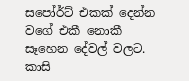සපෝර්ට් එකක් දෙන්න වගේ එකී නොකී සෑහෙන දේවල් වලට. කාසි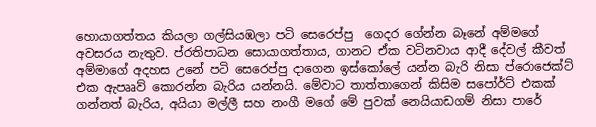හොයාගත්තය කියලා ගල්සියඹලා පටි සෙරෙප්පු  ගෙදර ගේන්න බෑනේ අම්මගේ අවසරය නැතුව. ප්රතිපාධන සොයාගත්තාය, ගානට ඒක වටිනවාය ආදී දේවල් කීවත් අම්මාගේ අදහස උනේ පටි සෙරෙප්පු දාගෙන ඉස්කෝලේ යන්න බැරි නිසා ප්රොජෙක්ට් එක ඇපෲව් කොරන්න බැරිය යන්නයි. මේවාට තාත්තාගෙන් කිසිම සපෝර්ට් එකක් ගන්නත් බැරිය, අයියා මල්ලී සහ නංගී මගේ මේ පුවක් නෙයියාඩගම් නිසා පාරේ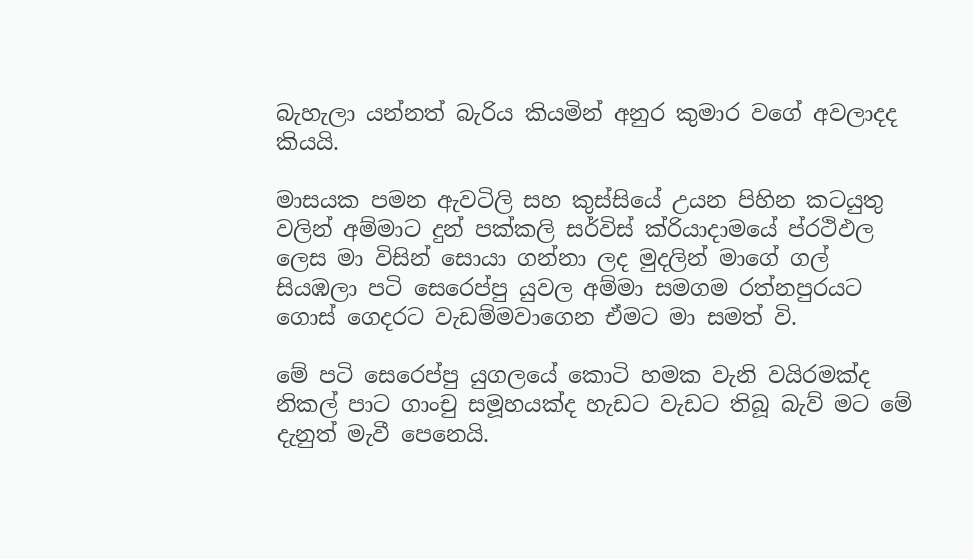බැහැලා යන්නත් බැරිය කියමින් අනුර කුමාර වගේ අවලාදද කියයි.

මාසයක පමන ඇවටිලි සහ කුස්සියේ උයන පිහින කටයුතු වලින් අම්මාට දුන් පක්කලි සර්විස් ක්රියාදාමයේ ප්රථිඵල ලෙස මා විසින් සොයා ගන්නා ලද මුදලින් මාගේ ගල් සියඹලා පටි සෙරෙප්පු යුවල අම්මා සමගම රත්නපුරයට ගොස් ගෙදරට වැඩම්මවාගෙන ඒමට මා සමත් වි.

මේ පටි සෙරෙප්පු යුගලයේ කොටි හමක වැනි වයිරමක්ද නිකල් පාට ගාංචු සමූහයක්ද හැඩට වැඩට තිබූ බැව් මට මේ දැනුත් මැවී පෙනෙයි.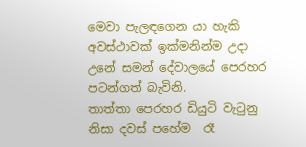මෙවා පැලඳගෙන යා හැකි අවස්ථාවක් ඉක්මනින්ම උදා උනේ සමන් දේවාලයේ පෙරහර පටන්ගත් බැවිනි.
තාත්තා පෙරහර ඩියුටි වැටුනු නිසා දවස් පහේම  රෑ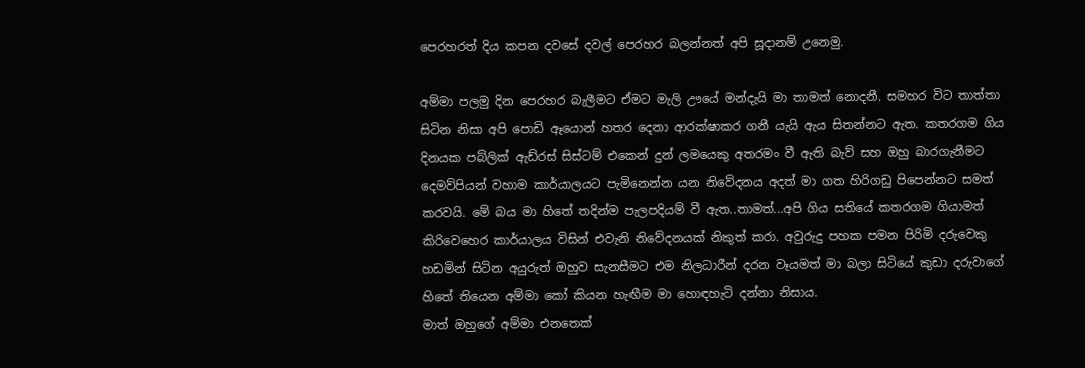පෙරහරත් දිය කපන දවසේ දවල් පෙරහර බලන්නත් අපි සූදානම් උනෙමු.

අම්මා පලමු දින පෙරහර බැලීමට ඒමට මැලි ඌයේ මන්දැයි මා තාමත් නොදනී. සමහර විට තාත්තා සිටින නිසා අපි පොඩි ඈයොන් හතර දෙනා ආරක්ෂාකර ගනී යැයි ඇය සිතන්නට ඇත. කතරගම ගිය දිනයක පබ්ලික් ඇඩ්රස් සිස්ටම් එකෙන් දුන් ලමයෙකු අතරමං වී ඇති බැව් සහ ඔහු බාරගැනීමට දෙමව්පියන් වහාම කාර්යාලයට පැමිනෙන්න යන නිවේදනය අදත් මා ගත හිරිගඩු පිපෙන්නට සමත් කරවයි. මේ බය මා හිතේ තදින්ම පැලපදියම් වී ඇත..තාමත්...අපි ගිය සතියේ කතරගම ගියාමත් කිරිවෙහෙර කාර්යාලය විසින් එවැනි නිවේදනයක් නිකුත් කරා. අවුරුදු පහක පමන පිරිමි දරුවෙකු හඩමින් සිටින අයුරුත් ඔහුව සැනසීමට එම නිලධාරීන් දරන වෑයමත් මා බලා සිටියේ කුඩා දරුවාගේ හිතේ තියෙන අම්මා කෝ කියන හැඟීම මා හොඳහැටි දන්නා නිසාය.
මාත් ඔහුගේ අම්මා එනතෙක්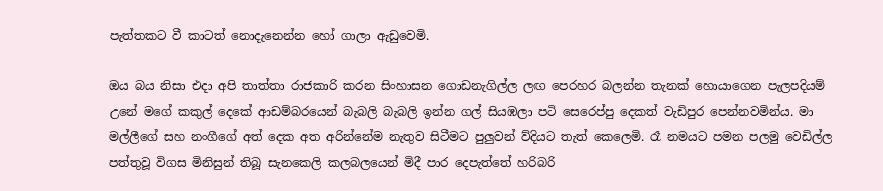පැත්තකට වී කාටත් නොදැනෙන්න හෝ ගාලා ඇඩුවෙමි.

ඔය බය නිසා එදා අපි තාත්තා රාජකාරි කරන සිංහාසන ගොඩනැගිල්ල ලඟ පෙරහර බලන්න තැනක් හොයාගෙන පැලපදියම් උනේ මගේ කකුල් දෙකේ ආඩම්බරයෙන් බැබලි බැබලි ඉන්න ගල් සියඹලා පටි සෙරෙප්පු දෙකත් වැඩිපුර පෙන්නවමින්ය. මා මල්ලීගේ සහ නංගීගේ අත් දෙක අත අරින්නේම නැතුව සිටීමට පුලුවන් ව්දියට තැත් කෙලෙමි. රෑ නමයට පමන පලමු වෙඩිල්ල පත්තුවූ විගස මිනිසුන් තිබූ සැනකෙලි කලබලයෙන් මිදී පාර දෙපැත්තේ හරිබරි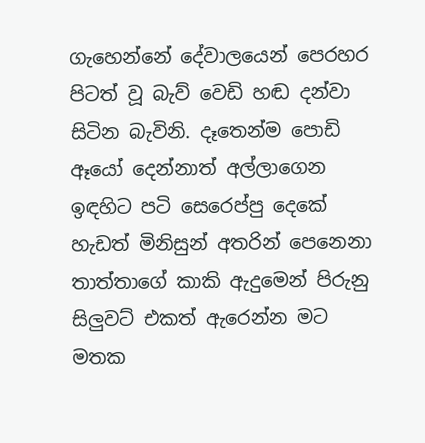ගැහෙන්නේ දේවාලයෙන් පෙරහර පිටත් වූ බැව් වෙඩි හඬ දන්වා සිටින බැවිනි. දෑතෙන්ම පොඩි ඈයෝ දෙන්නාත් අල්ලාගෙන ඉඳහිට පටි සෙරෙප්පු දෙකේ හැඩත් මිනිසුන් අතරින් පෙනෙනා තාත්තාගේ කාකි ඇදුමෙන් පිරුනු සිලුවට් එකත් ඇරෙන්න මට මතක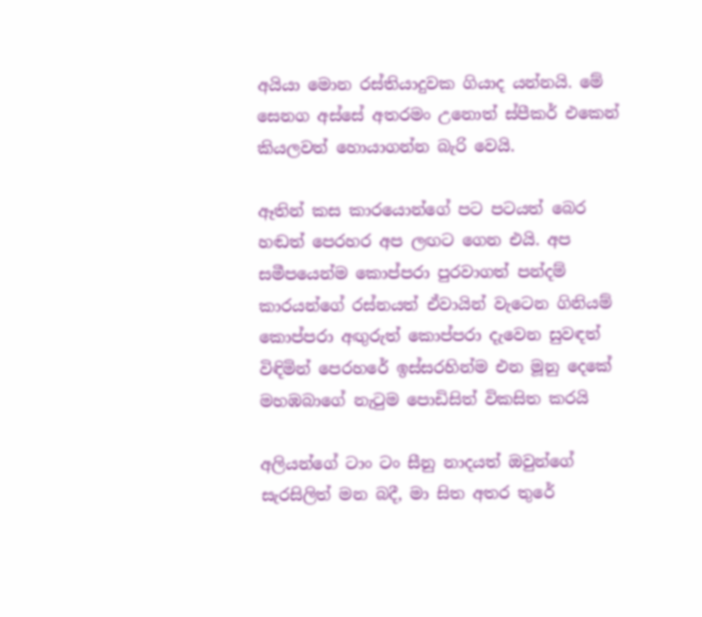අයියා මොන රස්තියාදුවක ගියාද යන්නයි. මේ සෙනග අස්සේ අතරමං උනොත් ස්පීකර් එකෙන් කියලවත් හොයාගන්න බැරි වෙයි.

ඈතින් කස කාරයොන්ගේ පට පටයත් බෙර හඬත් පෙරහර අප ලඟට ගෙන එයි. අප සමීපයෙන්ම කොප්පරා පුරවාගත් පන්දම් කාරයන්ගේ රස්නයත් ඒවායින් වැටෙන ගිනියම් කොප්පරා අඟුරුත් කොප්පරා දැවෙන සුවඳත් විඳිමින් පෙරහරේ ඉස්සරහින්ම එන මූනු දෙකේ මහඹබාගේ නැටුම පොඩිසිත් විකසිත කරයි

අලියන්ගේ ටාං ටං සීනු නාදයත් ඔවුන්ගේ සැරසිලිත් මන බදී, මා සිත අතර තුරේ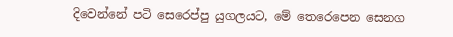දිවෙන්නේ පටි සෙරෙප්පු යුගලයට, මේ තෙරෙපෙන සෙනග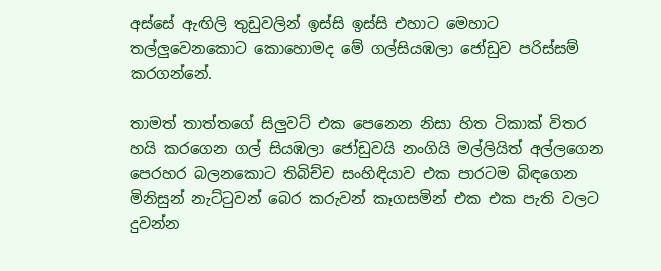අස්සේ ඇඟිලි තුඩුවලින් ඉස්සි ඉස්සි එහාට මෙහාට තල්ලුවෙනකොට කොහොමද මේ ගල්සියඹලා ජෝඩුව පරිස්සම් කරගන්නේ.

තාමත් තාත්තගේ සිලුවට් එක පෙනෙන නිසා හිත ටිකාක් විතර හයි කරගෙන ගල් සියඹලා ජෝඩුවයි නංගියි මල්ලියිත් අල්ලගෙන පෙරහර බලනකොට තිබිච්ච සංහිඳියාව එක පාරටම බිඳගෙන මිනිසුන් නැට්ටුවන් බෙර කරුවන් කෑගසමින් එක එක පැති වලට දුවන්න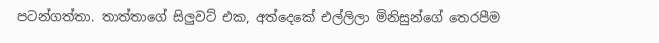පටන්ගත්තා. තාත්තාගේ සිලුවට් එක, අත්දෙකේ එල්ලිලා මිනිසුන්ගේ තෙරපීම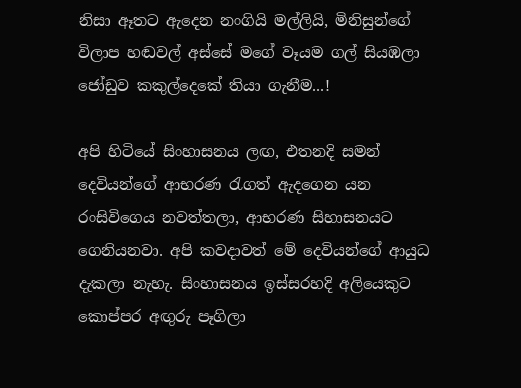නිසා ඈතට ඇදෙන නංගියි මල්ලියි, මිනිසුන්ගේ විලාප හඬවල් අස්සේ මගේ වෑයම ගල් සියඹලා ජෝඩුව කකුල්දෙකේ තියා ගැනීම...!

අපි හිටියේ සිංහාසනය ලඟ, එතනදි සමන් දෙවියන්ගේ ආභරණ රැගත් ඇදගෙන යන රංසිවිගෙය නවත්තලා, ආභරණ සිහාසනයට ගෙනියනවා. අපි කවදාවත් මේ දෙවියන්ගේ ආයුධ දැකලා නැහැ. සිංහාසනය ඉස්සරහදි අලියෙකුට කොප්පර අඟුරු පෑගිලා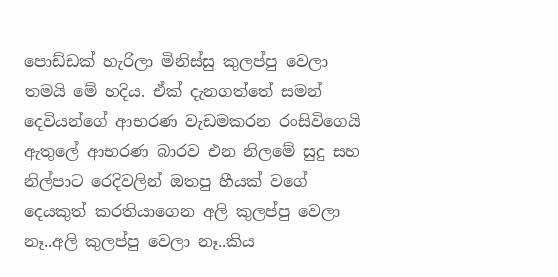පොඩ්ඩක් හැරිලා මිනිස්සු කුලප්පු වෙලා තමයි මේ හදිය. ඒක් දැනගත්තේ සමන් දෙවියන්ගේ ආභරණ වැඩමකරන රංසිවිගෙයි ඇතුලේ ආභරණ බාරව එන නිලමේ සුදු සහ නිල්පාට රෙදිවලින් ඔතපු හීයක් වගේ දෙයකුත් කරතියාගෙන අලි කුලප්පු වෙලා නෑ..අලි කුලප්පු වෙලා නෑ..කිය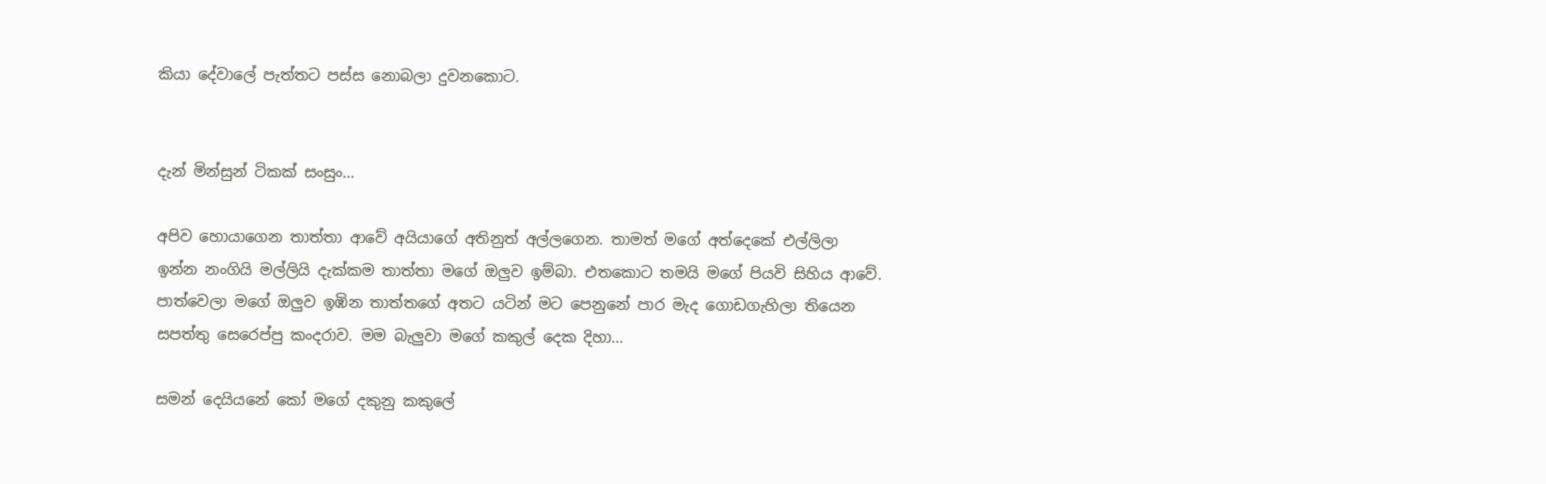කියා දේවාලේ පැත්තට පස්ස නොබලා දුවනකොට.


දැන් මින්සුන් ටිකක් සංසුං...

අපිව හොයාගෙන තාත්තා ආවේ අයියාගේ අතිනුත් අල්ලගෙන. තාමත් මගේ අත්දෙකේ එල්ලිලා ඉන්න නංගියි මල්ලියි දැක්කම තාත්තා මගේ ඔලුව ඉම්බා. එතකොට තමයි මගේ පියවි සිහිය ආවේ. පාත්වෙලා මගේ ඔලුව ඉඹින තාත්තගේ අතට යටින් මට පෙනුනේ පාර මැද ගොඩගැහිලා තියෙන සපත්තු සෙරෙප්පු කංදරාව. මම බැලුවා මගේ කකුල් දෙක දිහා...

සමන් දෙයියනේ කෝ මගේ දකුනු කකුලේ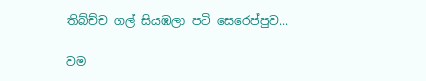තිබ්ච්ච ගල් සියඹලා පටි සෙරෙප්පුව...

වම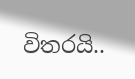විතරයි..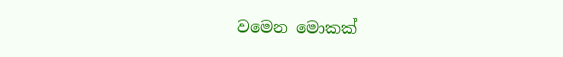වමෙන මොකක්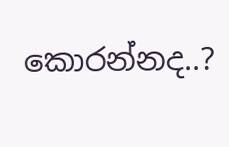කොරන්නද..?